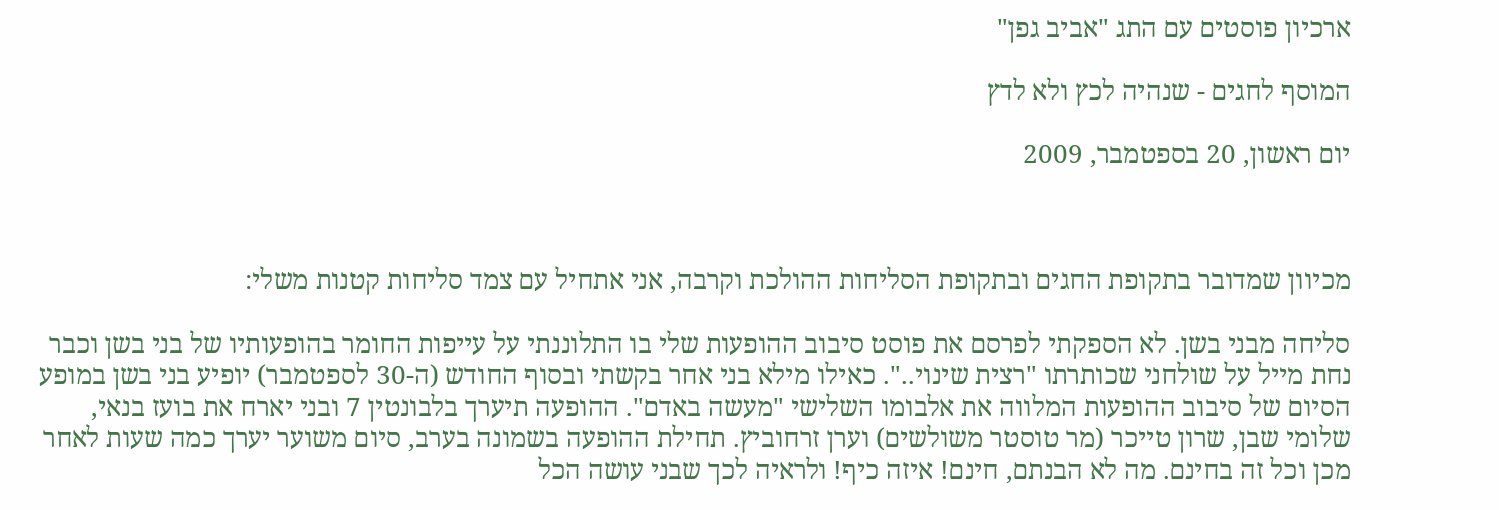ארכיון פוסטים עם התג "אביב גפן"

המוסף לחגים - שנהיה לכץ ולא לדץ

יום ראשון, 20 בספטמבר, 2009



מכיוון שמדובר בתקופת החגים ובתקופת הסליחות ההולכת וקרבה, אני אתחיל עם צמד סליחות קטנות משלי:

סליחה מבני בשן. לא הספקתי לפרסם את פוסט סיבוב ההופעות שלי בו התלוננתי על עייפות החומר בהופעותיו של בני בשן וכבר נחת מייל על שולחני שכותרתו "רצית שינוי..". כאילו מילא בני אחר בקשתי ובסוף החודש (ה-30 לספטמבר) יופיע בני בשן במופע הסיום של סיבוב ההופעות המלווה את אלבומו השלישי "מעשה באדם". ההופעה תיערך בלבונטין 7 ובני יארח את בועז בנאי, שלומי שבן, שרון טייכר (מר טוסטר משולשים) וערן זרחוביץ. תחילת ההופעה בשמונה בערב, סיום משוער יערך כמה שעות לאחר מכן וכל זה בחינם. מה לא הבנתם, חינם! איזה כיף! ולראיה לכך שבני עושה הכל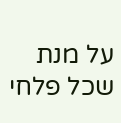על מנת שכל פלחי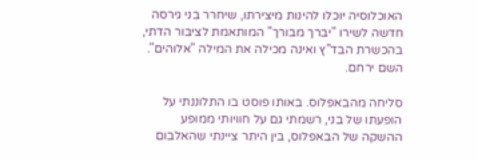האוכלוסיה יוכלו להינות מיצירתו, שיחרר בני גירסה חדשה לשירו "יברך מבורך" המותאמת לציבור הדתי, בהכשרת הבד"ץ ואינה מכילה את המילה "אלוהים". השם ירחם.

סליחה מהבאפלוס. באותו פוסט בו התלוננתי על הופעתו של בני, רשמתי גם על חוויותי ממופע ההשקה של הבאפלוס, בין היתר ציינתי שהאלבום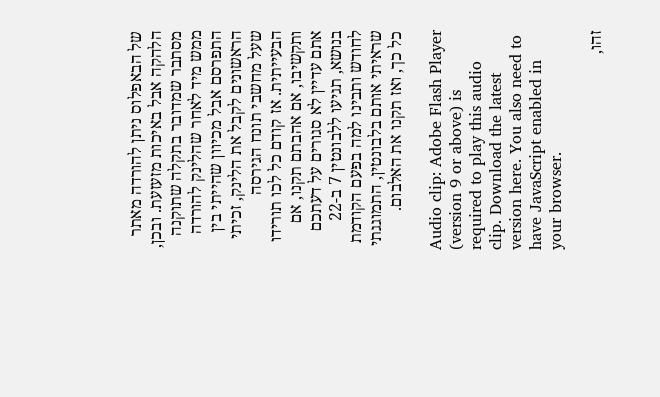של הבאפלוס ניתן להורדה מאתר הלהקה אבל באיכות מזעזעת. ובכן, מסתבר שמדובר בתקלה שתוקנה ממש מיד לאחר שהלינק להורדה התפרסם אבל מכיוון שהייתי בין הראשונים לקבל את הלינק, זכיתי שעל מחשבי תונח הגירסה הבעייתית. אז קודם כל לכו תורידו ותקשיבו, אם אהבתם תקנו, אם אתם עדיין לא סגורים על דעתכם בנושא, תגיעו ללבונטין 7 ב-22 לחודש ותבינו למה בפעם הקודמת שראיתי אותם בלבונטין, התמוגגתי כל כך, ואז תקנו את האלבום.

Audio clip: Adobe Flash Player (version 9 or above) is required to play this audio clip. Download the latest version here. You also need to have JavaScript enabled in your browser.

זהו,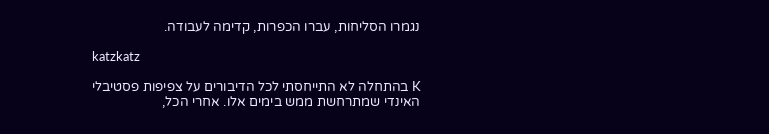נגמרו הסליחות, עברו הכפרות, קדימה לעבודה.

katzkatz

K בהתחלה לא התייחסתי לכל הדיבורים על צפיפות פסטיבלי האינדי שמתרחשת ממש בימים אלו. אחרי הכל,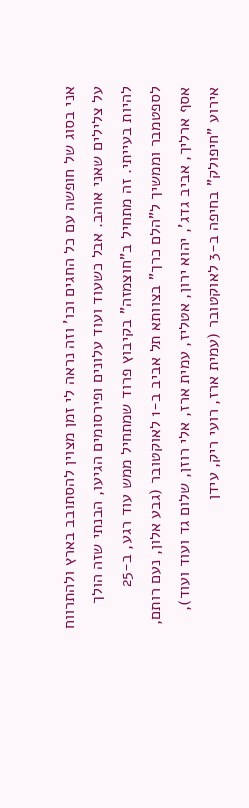אני בסוג של חופשה עם כל החגים וכו' וזה נראה לי זמן מצוין להסתובב בארץ ולהתרווח על צלילים שאני אוהב. אבל כשעוד ועוד עלונים ופירסומים הגיעו, הבנתי שזה הולך להיות בעייתי. זה מתחיל ב"חוצמזה" בקיבוץ פרוד שמתחיל ממש עוד רגע, ב-25 לספטמבר וממשיך ל"הלם כרך" בצוותא תל אביב ב-1 לאוקטובר (גבע אלון, נעם רותם, אסף ארליך, אביב גדג', יהוא ירון, אטליז, עמית ארז, אלי רוזן, שלום גד ועוד ועוד), אירוע "חיפולק" בחיפה ב-3 לאוקטובר (עמית ארז, רועי ריק, עידן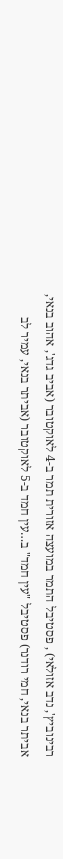רבינוביץ', נדב אזולאי) , פסטיבל התמר במועצה אזורית תמר ב-4 לאוקטובר (אביב גדג', אהוב בנאי, אביתר בנאי, חמי רודנר) פסטיבל "עין חמד" ב…עין חמד ב-5 לאוקטובר (אביתר בנאי, עמיר לב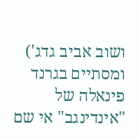ושוב אביב גדג') ומסתיים בגרנד פינאלה של "אינדינגב" אי שם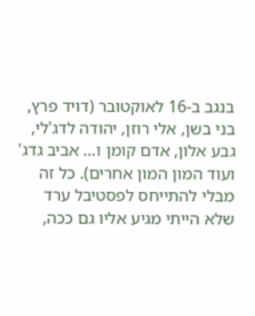בנגב ב-16 לאוקטובר (דויד פרץ, בני בשן, אלי רוזן, יהודה לדג'לי, גבע אלון, אדם קומן ו… אביב גדג' ועוד המון המון אחרים). כל זה מבלי להתייחס לפסטיבל ערד שלא הייתי מגיע אליו גם ככה,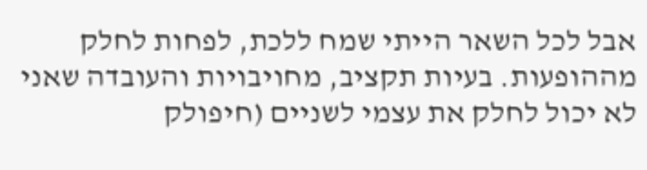אבל לכל השאר הייתי שמח ללכת, לפחות לחלק מההופעות. בעיות תקציב, מחויבויות והעובדה שאני לא יכול לחלק את עצמי לשניים (חיפולק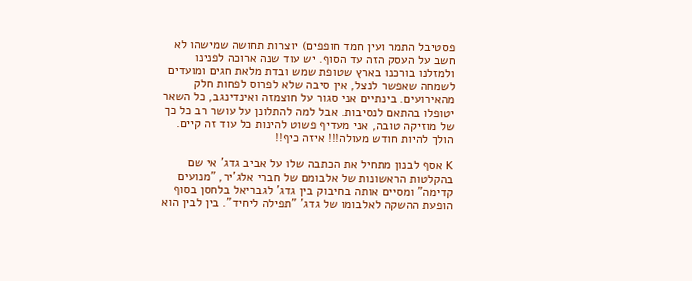פסטיבל התמר ועין חמד חופפים) יוצרות תחושה שמישהו לא חשב על העסק הזה עד הסוף. יש עוד שנה ארוכה לפנינו ולמזלנו בורכנו בארץ שטופת שמש ובדת מלאת חגים ומועדים לשמחה שאפשר לנצל, אין סיבה שלא לפרוס לפחות חלק מהאירועים. בינתיים אני סגור על חוצמזה ואינדינגב, כל השאר יטופלו בהתאם לנסיבות. אבל למה להתלונן על עושר רב כל כך של מוזיקה טובה, אני מעדיף פשוט להינות כל עוד זה קיים. הולך להיות חודש מעולה!!! איזה כיף!!

K אסף לבנון מתחיל את הכתבה שלו על אביב גדג' אי שם בהקלטות הראשונות של אלבומם של חברי אלג'יר, "מנועים קדימה" ומסיים אותה בחיבוק בין גדג' לגבריאל בלחסן בסוף הופעת ההשקה לאלבומו של גדג' "תפילה ליחיד". בין לבין הוא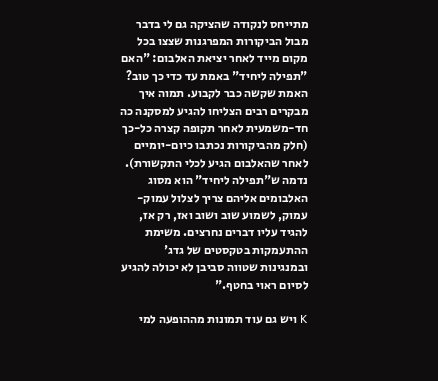מתייחס לנקודה שהציקה גם לי בדבר מבול הביקורות המפרגנות שצצו בכל מקום מייד לאחר יציאת האלבום: "האם "תפילה ליחיד" באמת עד כדי כך טוב? האמת שקשה כבר לקבוע. תמוה איך מבקרים רבים הצליחו להגיע למסקנה כה חד-משמעית לאחר תקופה קצרה כל-כך (חלק מהביקורות נכתבו כיום-יומיים לאחר שהאלבום הגיע לכלי התקשורת). נדמה ש"תפילה ליחיד" הוא מסוג האלבומים אליהם צריך לצלול עמוק-עמוק, לשמוע שוב ושוב ואז, רק אז, להגיד עליו דברים נחרצים. משימת ההתעמקות בטקסטים של גדג' ובמנגינות שטווה סביבן לא יכולה להגיע לסיום ראוי בחטף."

K ויש גם עוד תמונות מההופעה למי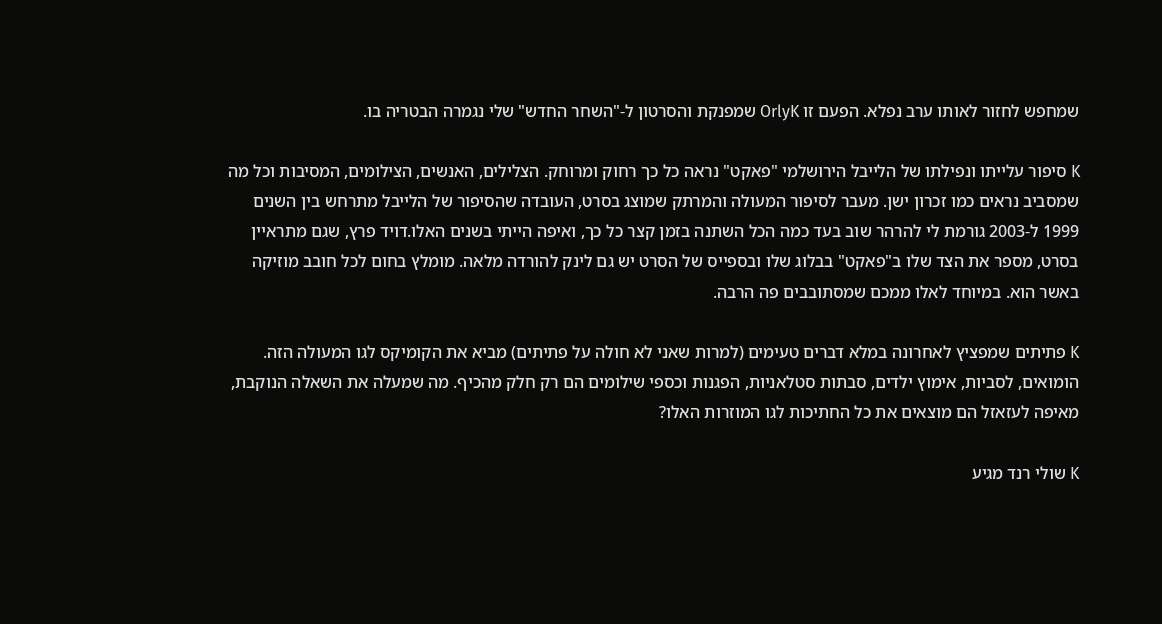שמחפש לחזור לאותו ערב נפלא. הפעם זו OrlyK שמפנקת והסרטון ל-"השחר החדש" שלי נגמרה הבטריה בו.

K סיפור עלייתו ונפילתו של הלייבל הירושלמי "פאקט" נראה כל כך רחוק ומרוחק. הצלילים, האנשים, הצילומים, המסיבות וכל מה שמסביב נראים כמו זכרון ישן. מעבר לסיפור המעולה והמרתק שמוצג בסרט, העובדה שהסיפור של הלייבל מתרחש בין השנים 1999 ל-2003 גורמת לי להרהר שוב בעד כמה הכל השתנה בזמן קצר כל כך, ואיפה הייתי בשנים האלו.דויד פרץ, שגם מתראיין בסרט, מספר את הצד שלו ב"פאקט" בבלוג שלו ובספייס של הסרט יש גם לינק להורדה מלאה. מומלץ בחום לכל חובב מוזיקה באשר הוא. במיוחד לאלו ממכם שמסתובבים פה הרבה.

K פתיתים שמפציץ לאחרונה במלא דברים טעימים (למרות שאני לא חולה על פתיתים) מביא את הקומיקס לגו המעולה הזה. הומואים, לסביות, אימוץ ילדים, סבתות סטלאניות, הפגנות וכספי שילומים הם רק חלק מהכיף. מה שמעלה את השאלה הנוקבת, מאיפה לעזאזל הם מוצאים את כל החתיכות לגו המוזרות האלו?

K שולי רנד מגיע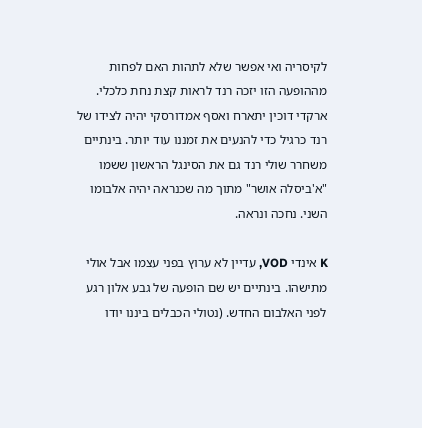לקיסריה ואי אפשר שלא לתהות האם לפחות מההופעה הזו יזכה רנד לראות קצת נחת כלכלי. ארקדי דוכין יתארח ואסף אמדורסקי יהיה לצידו של רנד כרגיל כדי להנעים את זמננו עוד יותר. בינתיים משחרר שולי רנד גם את הסינגל הראשון ששמו "א'ביסלה אושר" מתוך מה שכנראה יהיה אלבומו השני. נחכה ונראה.

K אינדי VOD, עדיין לא ערוץ בפני עצמו אבל אולי מתישהו. בינתיים יש שם הופעה של גבע אלון רגע לפני האלבום החדש. (נטולי הכבלים ביננו יודו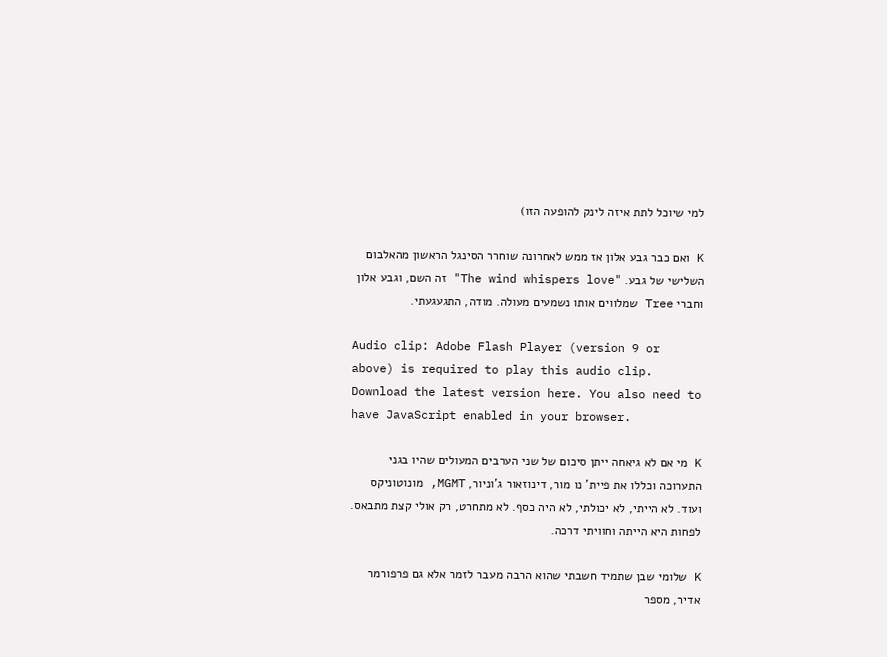למי שיוכל לתת איזה לינק להופעה הזו)

K ואם כבר גבע אלון אז ממש לאחרונה שוחרר הסינגל הראשון מהאלבום השלישי של גבע. "The wind whispers love" זה השם, וגבע אלון וחברי Tree שמלווים אותו נשמעים מעולה. מודה, התגעגעתי.

Audio clip: Adobe Flash Player (version 9 or above) is required to play this audio clip. Download the latest version here. You also need to have JavaScript enabled in your browser.

K מי אם לא גיאחה ייתן סיכום של שני הערבים המעולים שהיו בגני התערוכה וכללו את פיית' נו מור, דינוזאור ג'וניור, MGMT, מונוטוניקס ועוד. לא הייתי, לא יכולתי, לא היה כסף. לא מתחרט, רק אולי קצת מתבאס. לפחות היא הייתה וחוויתי דרכה.

K שלומי שבן שתמיד חשבתי שהוא הרבה מעבר לזמר אלא גם פרפורמר אדיר, מספר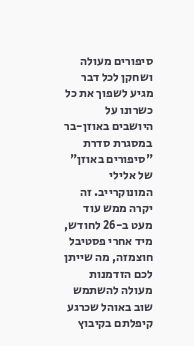סיפורים מעולה ושחקן לכל דבר מגיע לשפוך את כל כשרונו על היושבים באוזן-בר במסגרת סדרת "סיפורים באוזן" של אלילי המונוקרייב. זה יקרה ממש עוד מעט ב-26 לחודש, מיד אחרי פסטיבל חוצמזה, מה שייתן לכם הזדמנות מעולה להשתמש שוב באוהל שכרגע קיפלתם בקיבוץ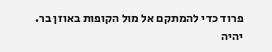פרוד כדי להמתקם אל מול הקופות באוזן בר. יהיה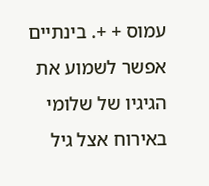עמוס + +. בינתיים אפשר לשמוע את הגיגיו של שלומי באירוח אצל גיל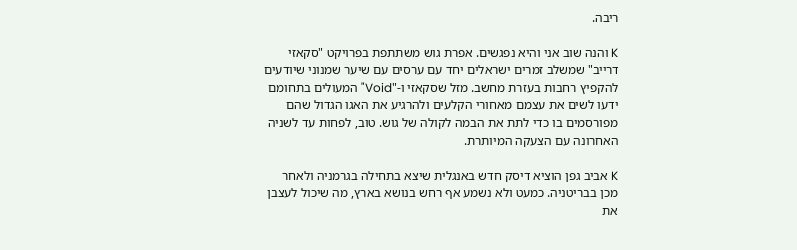ריבה.

K והנה שוב אני והיא נפגשים. אפרת גוש משתתפת בפרויקט "סקאזי דרייב" שמשלב זמרים ישראלים יחד עם ערסים עם שיער שמנוני שיודעים להקפיץ רחבות בעזרת מחשב. מזל שסקאזי ו-"Void" המעולים בתחומם ידעו לשים את עצמם מאחורי הקלעים ולהרגיע את האגו הגדול שהם מפורסמים בו כדי לתת את הבמה לקולה של גוש. טוב, לפחות עד לשניה האחרונה עם הצעקה המיותרת.

K אביב גפן הוציא דיסק חדש באנגלית שיצא בתחילה בגרמניה ולאחר מכן בבריטניה. כמעט ולא נשמע אף רחש בנושא בארץ, מה שיכול לעצבן את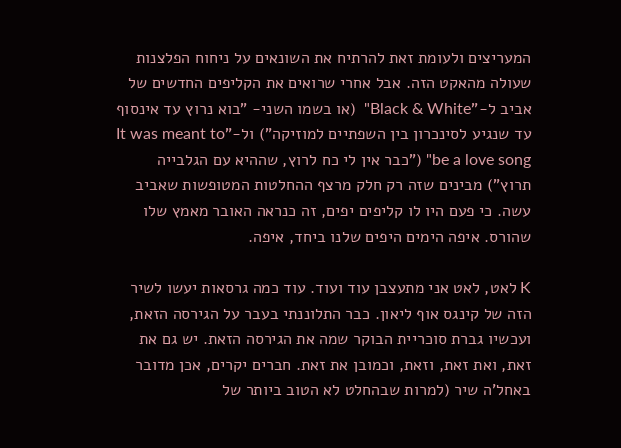המעריצים ולעומת זאת להרתיח את השונאים על ניחוח הפלצנות שעולה מהאקט הזה. אבל אחרי שרואים את הקליפים החדשים של אביב ל-"Black & White"  (או בשמו השני- "בוא נרוץ עד אינסוף עד שנגיע לסינכרון בין השפתיים למוזיקה") ול-"It was meant to be a love song" ("כבר אין לי כח לרוץ, שההיא עם הגלבייה תרוץ") מבינים שזה רק חלק מרצף ההחלטות המטופשות שאביב עשה. כי פעם היו לו קליפים יפים, זה כנראה האובר מאמץ שלו שהורס. איפה הימים היפים שלנו ביחד, איפה.

K לאט, לאט אני מתעצבן עוד ועוד. עוד כמה גרסאות יעשו לשיר הזה של קינגס אוף ליאון. כבר התלוננתי בעבר על הגירסה הזאת, ועכשיו גברת סוכריית הבוקר שמה את הגירסה הזאת. יש גם את זאת, ואת זאת, וזאת, וכמובן את זאת. חברים יקרים, אכן מדובר באחל'ה שיר (למרות שבהחלט לא הטוב ביותר של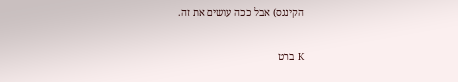הקינגס) אבל ככה עושים את זה.

K ברט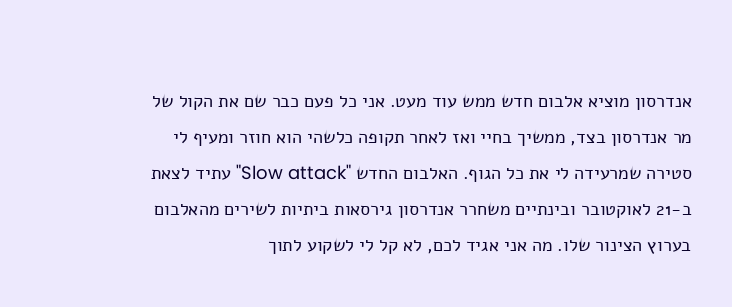אנדרסון מוציא אלבום חדש ממש עוד מעט. אני כל פעם כבר שם את הקול של מר אנדרסון בצד, ממשיך בחיי ואז לאחר תקופה כלשהי הוא חוזר ומעיף לי סטירה שמרעידה לי את כל הגוף. האלבום החדש "Slow attack" עתיד לצאת ב-21 לאוקטובר ובינתיים משחרר אנדרסון גירסאות ביתיות לשירים מהאלבום בערוץ הצינור שלו. מה אני אגיד לכם, לא קל לי לשקוע לתוך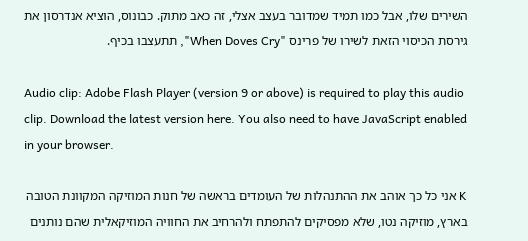השירים שלו, אבל כמו תמיד שמדובר בעצב אצלי, זה כאב מתוק. כבונוס, הוציא אנדרסון את גירסת הכיסוי הזאת לשירו של פרינס "When Doves Cry", תתעצבו בכיף.

Audio clip: Adobe Flash Player (version 9 or above) is required to play this audio clip. Download the latest version here. You also need to have JavaScript enabled in your browser.

K אני כל כך אוהב את ההתנהלות של העומדים בראשה של חנות המוזיקה המקוונת הטובה בארץ, מוזיקה נטו, שלא מפסיקים להתפתח ולהרחיב את החוויה המוזיקאלית שהם נותנים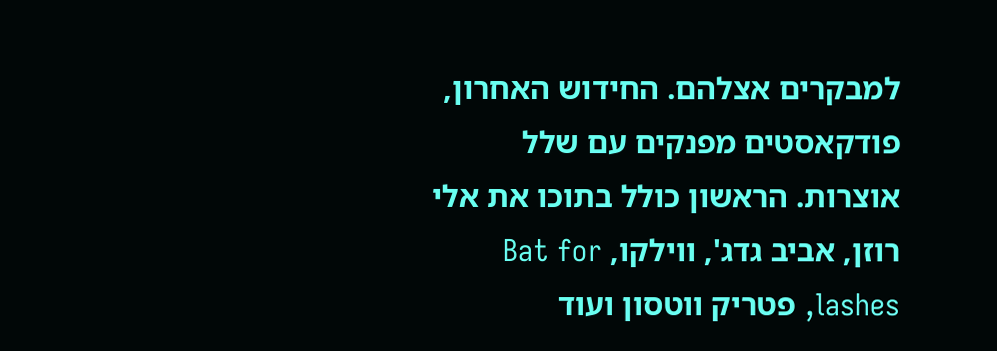למבקרים אצלהם. החידוש האחרון, פודקאסטים מפנקים עם שלל אוצרות. הראשון כולל בתוכו את אלי רוזן, אביב גדג', ווילקו, Bat for lashes, פטריק ווטסון ועוד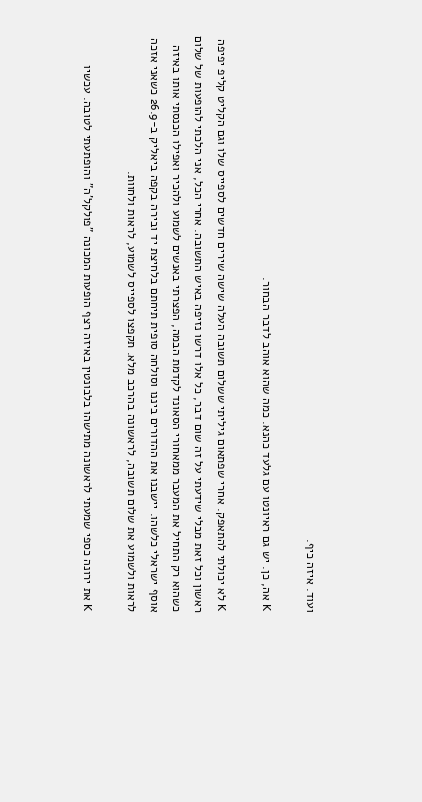ועוד. איזה כיף.

K אה, כן. יש גם ראיונטו עם גלעד כהנא. כמה שהוא אוהב לדבר הבחור.

K לא יכולתי להתאפק. אחרי שפתאום גיליתי ששלום תשובה העלה שישה שירים חדשים לספייס שלו וגם הקליט קליפ יפיפה ראשון וכל זאת מבלי שידעתי על זה שום דבר, כל אלו דרשו נזיפה באיש התשובה. אחרי הכל, אני הלכתי להופעות של שלום כשהוא רק התחיל את המעבר ממאחורי הסאונד לקדמת הבמה, הפצרתי באנשים לשמוע ולהכיר ואפילו הכנסתי אותו באיזה אוסף ישראלי כלשהו. יישבנו את ההדורים ביננו וסולחה סופית תיחתם בלחיצת יד ובירה בקפה ביאליק ב-26.9 כשאני אזכה לראות ולשמוע את שלום תשובה, לראשונה בהרכב מלא. תקפצו לספייס לשמוע, לראות ולחוות.

K את ירונה כספי שמעתי לראשונה מתישהו בלבונטין באיזה רצף הופעות המכונה "פולקל'ה" והופתעתי לטובה. עכשיו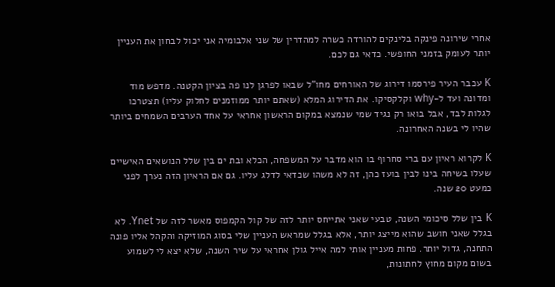אחרי שירונה פינקה בלינקים להורדה כשרה למהדרין של שני אלבומיה אני יכול לבחון את העניין יותר לעומק בזמני החופשי. כדאי גם לכם.

K עכבר העיר פירסמו דירוג של האורחים מחו"ל שבאו לפרגן לנו פה בציון הקטנה. מדפש מוד ומדונה ועד ל-why וקלקסיקו. את הדירוג המלא (שאתם יותר ממוזמנים לחלוק עליו) תצטרכו לגלות לבד, אבל בואו רק נגיד שמי שנמצא במקום הראשון אחראי על אחד הערבים השמחים ביותר שהיו לי בשנה האחרונה.

K לקרוא ראיון עם ברי סחרוף בו הוא מדבר על המשפחה, הכלא ובת ים בין שלל הנושאים האישיים שעלו בשיחה בינו לבין בועז כהן, זה לא משהו שכדאי לדלג עליו. גם אם הראיון הזה נערך לפני כמעט 20 שנה.

K בין שלל סיכומי השנה, טבעי שאני אתייחס יותר לזה של קול הקמפוס מאשר לזה של Ynet. לא בגלל שאני חושב שהוא מייצג יותר, אלא בגלל שמראש העניין שלי בסוג המוזיקה והקהל אליו פונה התחנה, גדול יותר. פחות מעניין אותי למה אייל גולן אחראי על שיר השנה, שלא יצא לי לשמוע בשום מקום מחוץ לחתונות,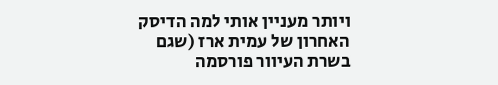ויותר מעניין אותי למה הדיסק האחרון של עמית ארז (שגם בשרת העיוור פורסמה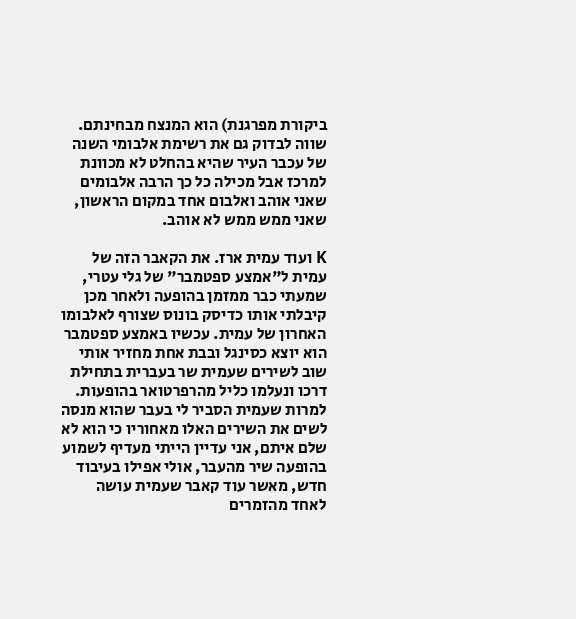ביקורת מפרגנת) הוא המנצח מבחינתם. שווה לבדוק גם את רשימת אלבומי השנה של עכבר העיר שהיא בהחלט לא מכוונת למרכז אבל מכילה כל כך הרבה אלבומים שאני אוהב ואלבום אחד במקום הראשון, שאני ממש ממש לא אוהב.

K ועוד עמית ארז. את הקאבר הזה של עמית ל"אמצע ספטמבר" של גלי עטרי, שמעתי כבר ממזמן בהופעה ולאחר מכן קיבלתי אותו כדיסק בונוס שצורף לאלבומו האחרון של עמית. עכשיו באמצע ספטמבר הוא יוצא כסינגל ובבת אחת מחזיר אותי שוב לשירים שעמית שר בעברית בתחילת דרכו ונעלמו כליל מהרפרטואר בהופעות. למרות שעמית הסביר לי בעבר שהוא מנסה לשים את השירים האלו מאחוריו כי הוא לא שלם איתם, אני עדיין הייתי מעדיף לשמוע בהופעה שיר מהעבר, אולי אפילו בעיבוד חדש, מאשר עוד קאבר שעמית עושה לאחד מהזמרים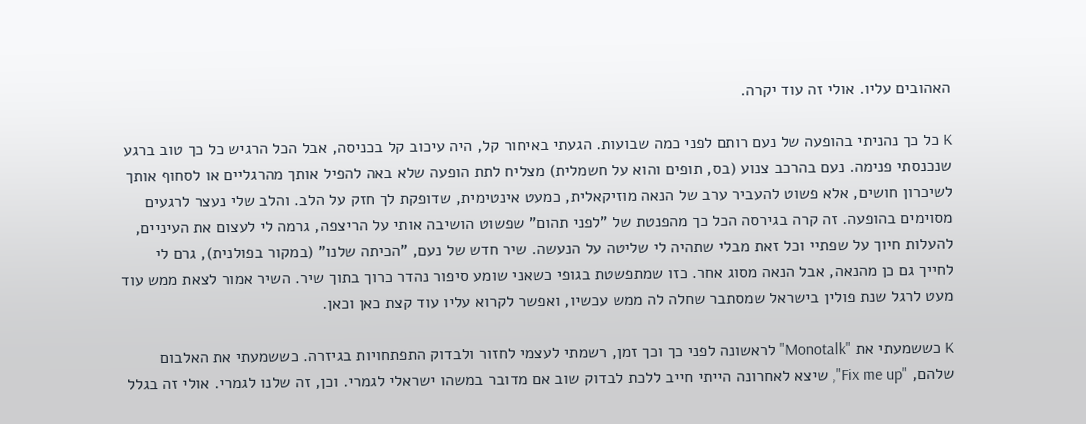האהובים עליו. אולי זה עוד יקרה.

K כל כך נהניתי בהופעה של נעם רותם לפני כמה שבועות. הגעתי באיחור קל, היה עיכוב קל בכניסה, אבל הכל הרגיש כל כך טוב ברגע שנכנסתי פנימה. נעם בהרכב צנוע (בס, תופים והוא על חשמלית) מצליח לתת הופעה שלא באה להפיל אותך מהרגליים או לסחוף אותך לשיכרון חושים, אלא פשוט להעביר ערב של הנאה מוזיקאלית, כמעט אינטימית, שדופקת לך חזק על הלב. והלב שלי נעצר לרגעים מסוימים בהופעה. זה קרה בגירסה הכל כך מהפנטת של "לפני תהום" שפשוט הושיבה אותי על הריצפה, גרמה לי לעצום את העיניים, להעלות חיוך על שפתיי וכל זאת מבלי שתהיה לי שליטה על הנעשה. שיר חדש של נעם, "הכיתה שלנו" (במקור בפולנית), גרם לי לחייך גם כן מהנאה, אבל הנאה מסוג אחר. כזו שמתפשטת בגופי כשאני שומע סיפור נהדר כרוך בתוך שיר. השיר אמור לצאת ממש עוד מעט לרגל שנת פולין בישראל שמסתבר שחלה לה ממש עכשיו, ואפשר לקרוא עליו עוד קצת כאן וכאן.

K כששמעתי את "Monotalk" לראשונה לפני כך וכך זמן, רשמתי לעצמי לחזור ולבדוק התפתחויות בגיזרה. כששמעתי את האלבום שלהם, "Fix me up", שיצא לאחרונה הייתי חייב ללכת לבדוק שוב אם מדובר במשהו ישראלי לגמרי. וכן, זה שלנו לגמרי. אולי זה בגלל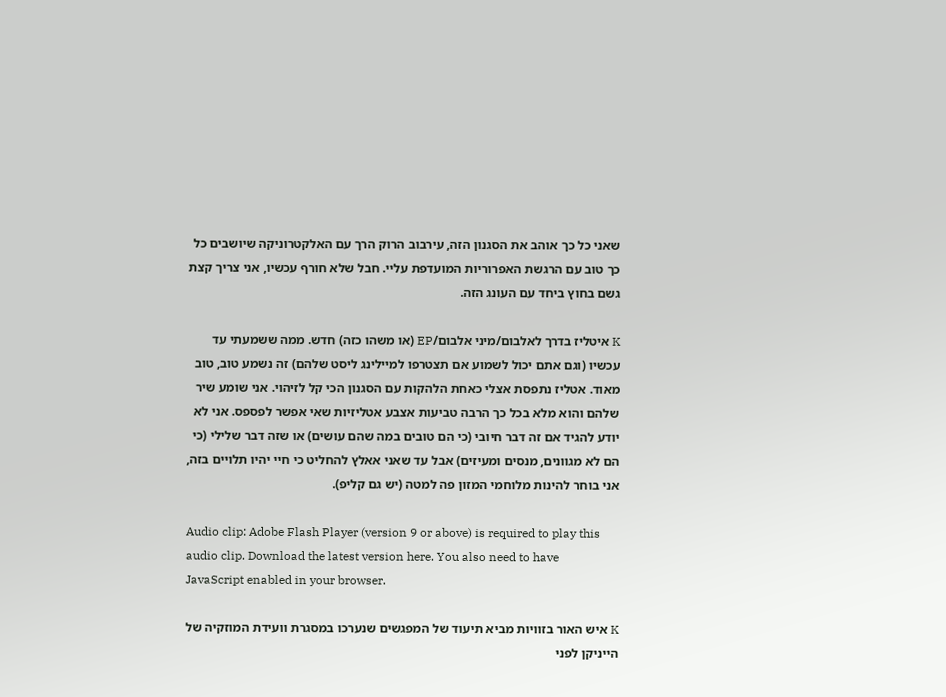שאני כל כך אוהב את הסגנון הזה, עירבוב הרוק הרך עם האלקטרוניקה שיושבים כל כך טוב עם הרגשת האפרוריות המועדפת עליי. חבל שלא חורף עכשיו, אני צריך קצת גשם בחוץ ביחד עם העונג הזה.

K איטליז בדרך לאלבום/מיני אלבום/EP (או משהו כזה) חדש. ממה ששמעתי עד עכשיו (וגם אתם יכול לשמוע אם תצטרפו למיילינג ליסט שלהם) זה נשמע טוב, טוב מאוד. אטליז נתפסת אצלי כאחת הלהקות עם הסגנון הכי קל לזיהוי. אני שומע שיר שלהם והוא מלא בכל כך הרבה טביעות אצבע אטליזיות שאי אפשר לפספס. אני לא יודע להגיד אם זה דבר חיובי (כי הם טובים במה שהם עושים) או שזה דבר שלילי (כי הם לא מגוונים, מנסים ומעיזים) אבל עד שאני אאלץ להחליט כי חיי יהיו תלויים בזה, אני בוחר להינות מלוחמי המזון פה למטה (יש גם קליפ).

Audio clip: Adobe Flash Player (version 9 or above) is required to play this audio clip. Download the latest version here. You also need to have JavaScript enabled in your browser.

K איש האור בזוויות מביא תיעוד של המפגשים שנערכו במסגרת וועידת המוזקיה של הייניקן לפני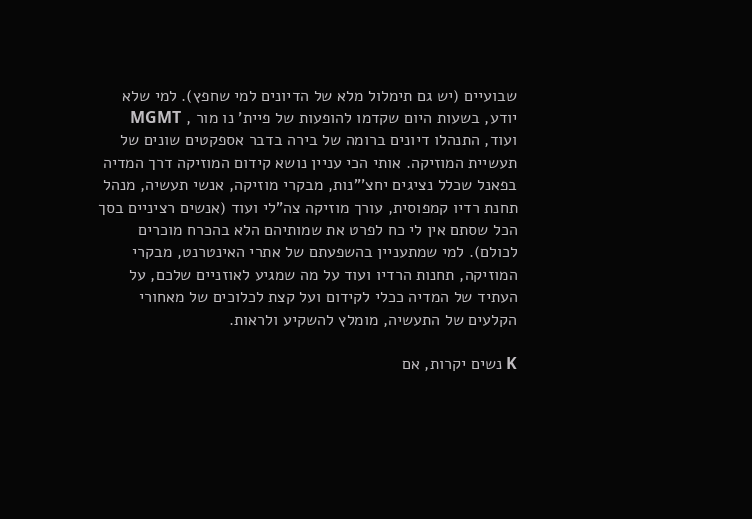שבועיים (יש גם תימלול מלא של הדיונים למי שחפץ). למי שלא יודע, בשעות היום שקדמו להופעות של פיית' נו מור , MGMT ועוד, התנהלו דיונים ברומה של בירה בדבר אספקטים שונים של תעשיית המוזיקה. אותי הכי עניין נושא קידום המוזיקה דרך המדיה בפאנל שכלל נציגים יחצ'"נות, מבקרי מוזיקה, אנשי תעשיה, מנהל תחנת רדיו קמפוסית, עורך מוזיקה צה"לי ועוד (אנשים רציניים בסך הכל שסתם אין לי כח לפרט את שמותיהם הלא בהכרח מוכרים לכולם). למי שמתעניין בהשפעתם של אתרי האינטרנט, מבקרי המוזיקה, תחנות הרדיו ועוד על מה שמגיע לאוזניים שלכם, על העתיד של המדיה ככלי לקידום ועל קצת לכלוכים של מאחורי הקלעים של התעשיה, מומלץ להשקיע ולראות.

K נשים יקרות, אם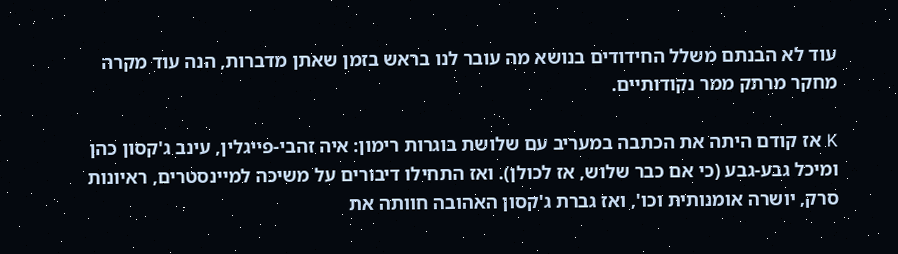עוד לא הבנתם משלל החידודים בנושא מה עובר לנו בראש בזמן שאתן מדברות, הנה עוד מקרה מחקר מרתק ממר נקודותיים.

K אז קודם היתה את הכתבה במעריב עם שלושת בוגרות רימון: איה זהבי-פייגלין, עינב ג'קסון כהן ומיכל גבע-גבע (כי אם כבר שלוש, אז לכולן). ואז התחילו דיבורים על משיכה למיינסטרים, ראיונות סרק, יושרה אומנותית וכו', ואז גברת ג'קסון האהובה חוותה את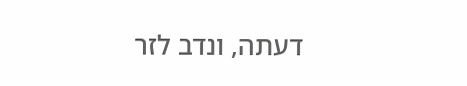דעתה, ונדב לזר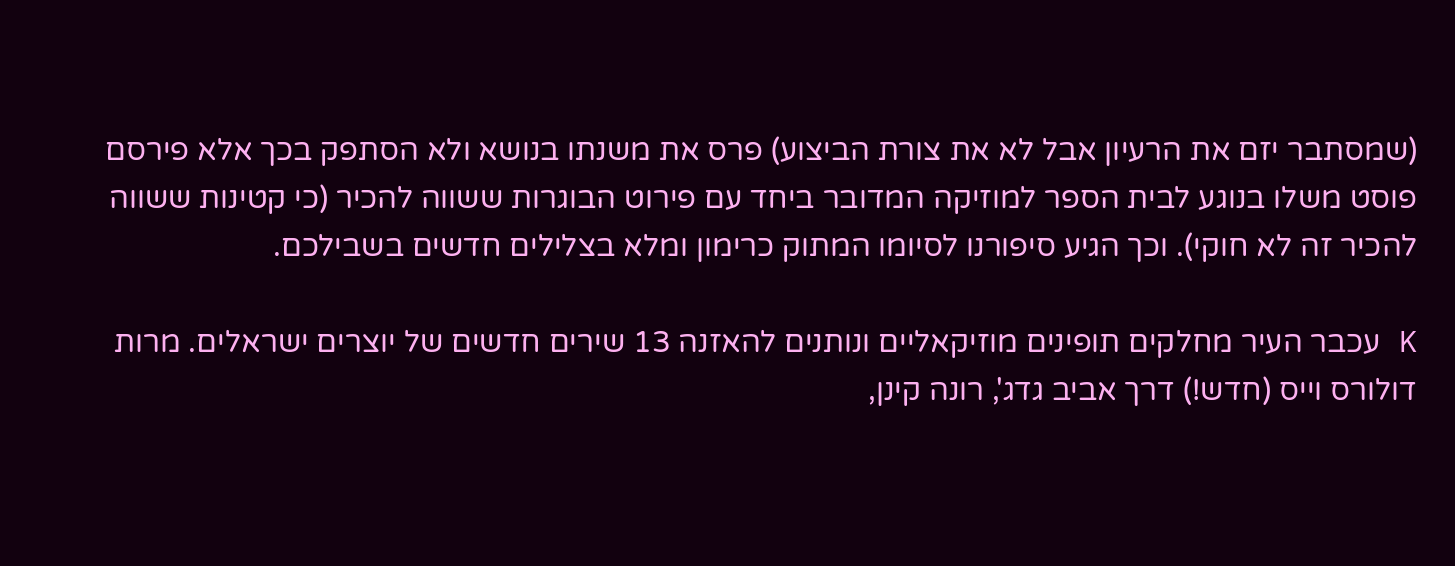(שמסתבר יזם את הרעיון אבל לא את צורת הביצוע) פרס את משנתו בנושא ולא הסתפק בכך אלא פירסם פוסט משלו בנוגע לבית הספר למוזיקה המדובר ביחד עם פירוט הבוגרות ששווה להכיר (כי קטינות ששווה להכיר זה לא חוקי). וכך הגיע סיפורנו לסיומו המתוק כרימון ומלא בצלילים חדשים בשבילכם.

K עכבר העיר מחלקים תופינים מוזיקאליים ונותנים להאזנה 13 שירים חדשים של יוצרים ישראלים. מרות דולורס וייס (חדש!) דרך אביב גדג', רונה קינן,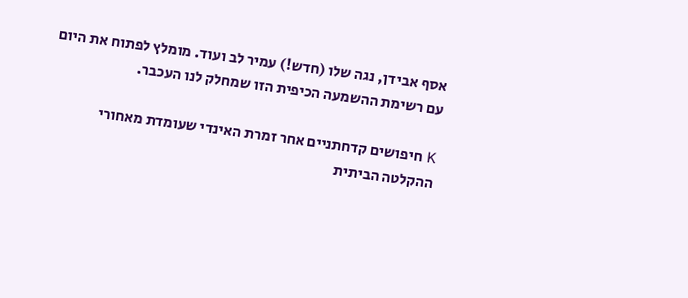אסף אבידן, נגה שלו (חדש!) עמיר לב ועוד. מומלץ לפתוח את היום עם רשימת ההשמעה הכיפית הזו שמחלק לנו העכבר.

K חיפושים קדחתניים אחר זמרת האינדי שעומדת מאחורי ההקלטה הביתית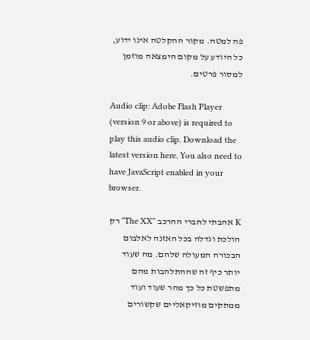פה למטה. מקור ההקלטה אינו ידוע, כל היודע על מקום הימצאה מוזמן למסור פרטים.

Audio clip: Adobe Flash Player (version 9 or above) is required to play this audio clip. Download the latest version here. You also need to have JavaScript enabled in your browser.

K אהבתי לחברי ההרכב "The XX" רק הולכת וגדלה בכל האזנה לאלבום הבכורה המעולה שלהם. מה שעוד יותר כיף זה שההתלהבות מהם מתפשטת כל כך מהר שעוד ועוד ממתקים מוזיקאליים שקשורים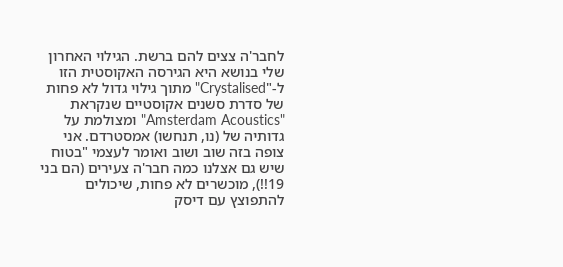לחבר'ה צצים להם ברשת. הגילוי האחרון שלי בנושא היא הגירסה האקוסטית הזו ל-"Crystalised" מתוך גילוי גדול לא פחות של סדרת סשנים אקוסטיים שנקראת "Amsterdam Acoustics" ומצולמת על גדותיה של (נו, תנחשו) אמסטרדם. אני צופה בזה שוב ושוב ואומר לעצמי "בטוח שיש גם אצלנו כמה חבר'ה צעירים (הם בני 19!!), מוכשרים לא פחות, שיכולים להתפוצץ עם דיסק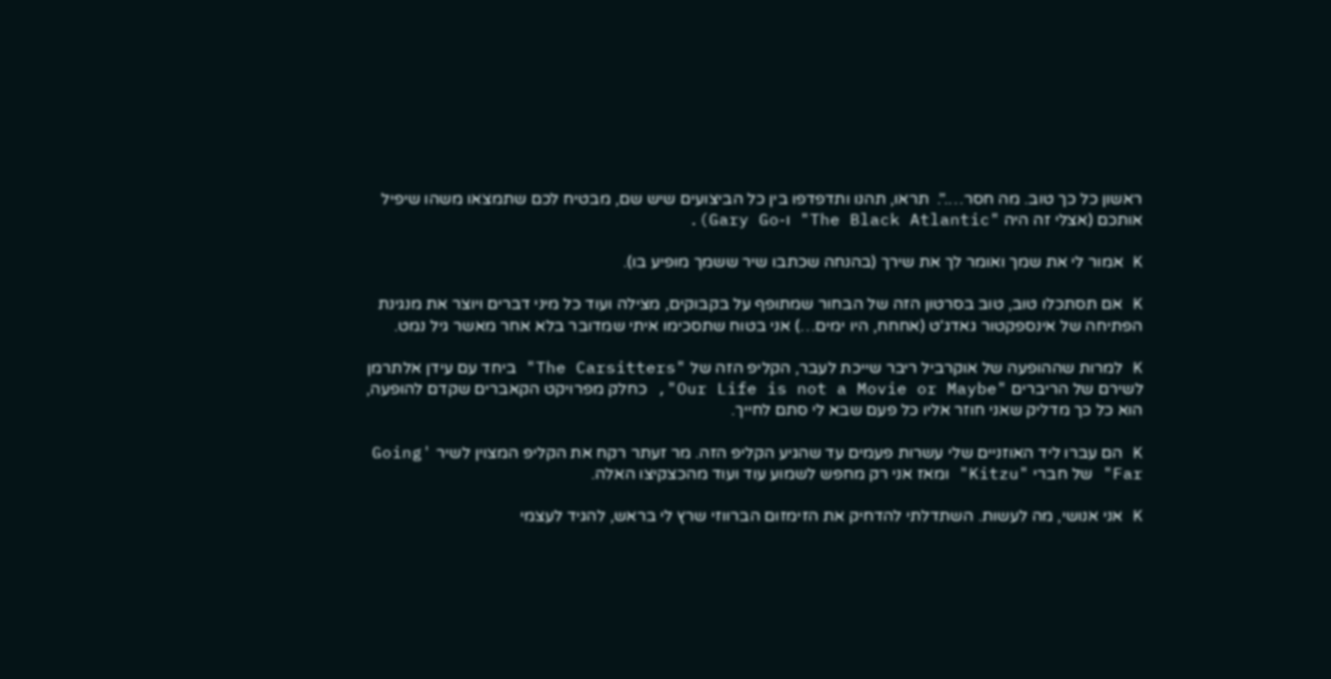ראשון כל כך טוב. מה חסר….".  תראו, תהנו ותדפדפו בין כל הביצועים שיש שם, מבטיח לכם שתמצאו משהו שיפיל אותכם (אצלי זה היה "The Black Atlantic" ו-Gary Go).

K אמור לי את שמך ואומר לך את שירך (בהנחה שכתבו שיר ששמך מופיע בו).

K אם תסתכלו טוב, טוב בסרטון הזה של הבחור שמתופף על בקבוקים, מצילה ועוד כל מיני דברים ויוצר את מנגינת הפתיחה של אינספקטור גאדג'ט (אחחח, היו ימים…) אני בטוח שתסכימו איתי שמדובר בלא אחר מאשר גיל נמט.

K למרות שההופעה של אוקרביל ריבר שייכת לעבר, הקליפ הזה של "The Carsitters" ביחד עם עידן אלתרמן לשירם של הריברים "Our Life is not a Movie or Maybe", כחלק מפרויקט הקאברים שקדם להופעה, הוא כל כך מדליק שאני חוזר אליו כל פעם שבא לי סתם לחייך.

K הם עברו ליד האוזניים שלי עשרות פעמים עד שהגיע הקליפ הזה. מר זעתר רקח את הקליפ המצוין לשיר 'Going Far" של חברי "Kitzu" ומאז אני רק מחפש לשמוע עוד ועוד מהכצקיצו האלה.

K אני אנושי, מה לעשות. השתדלתי להדחיק את הזימזום הברווזי שרץ לי בראש, להגיד לעצמי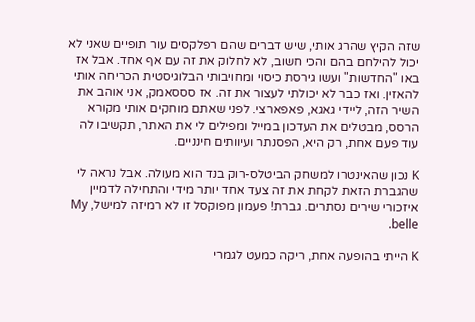שזה הקיץ שהרג אותי, שיש דברים שהם רפלקסים עור תופיים שאני לא יכול להילחם בהם והכי חשוב, לא לחלוק את זה עם אף אחד. אבל אז באו "החדשות" ועשו גירסת כיסוי ומחויבותי הבלוגיסטית הכריחה אותי להאזין. ואז כבר לא יכולתי לעצור את זה. אז סססאמק, אני אוהב את השיר הזה, ליידי גאגא, פאפארצי. לפני שאתם מוחקים אותי מקורא הרסס, מבטלים את העדכון במייל ומפילים לי את האתר, תקשיבו לה עוד פעם אחת, רק היא, הפסנתר ועיוותים חינניים.

K נכון שהאינטרו למשחק הביטלס-רוק בנד הוא מעולה. אבל נראה לי שהגברת הזאת לקחת את זה צעד אחד יותר מידי והתחילה לדמיין איזכורי שירים נסתרים. גברת! פעמון מפוקסל זו לא רמיזה למישל, My belle.

K הייתי בהופעה אחת, ריקה כמעט לגמרי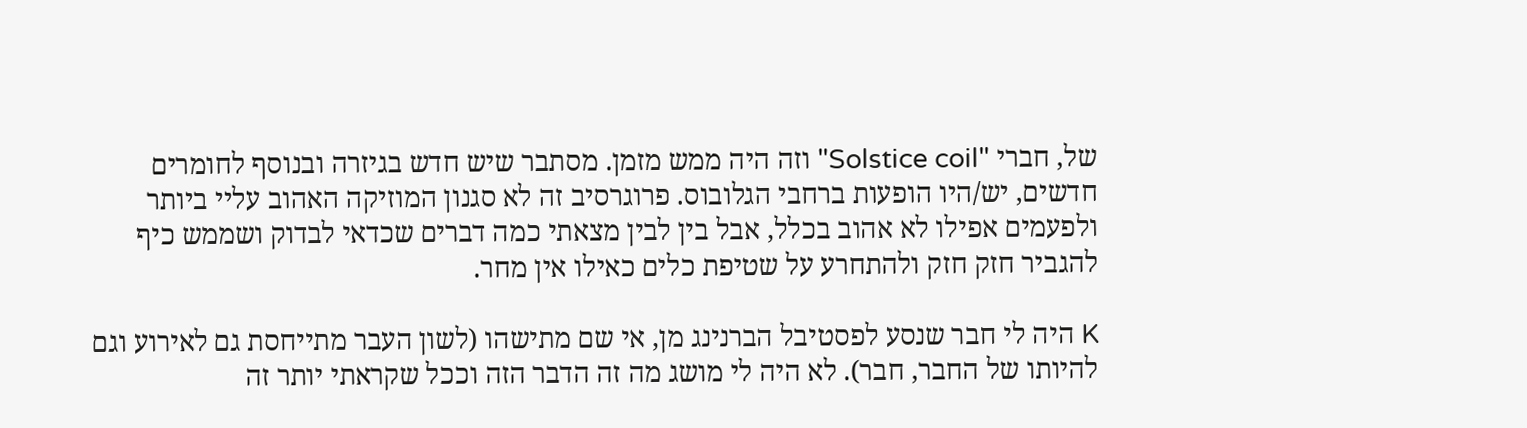של, חברי "Solstice coil" וזה היה ממש מזמן. מסתבר שיש חדש בגיזרה ובנוסף לחומרים חדשים, יש/היו הופעות ברחבי הגלובוס. פרוגרסיב זה לא סגנון המוזיקה האהוב עליי ביותר ולפעמים אפילו לא אהוב בכלל, אבל בין לבין מצאתי כמה דברים שכדאי לבדוק ושממש כיף להגביר חזק חזק ולהתחרע על שטיפת כלים כאילו אין מחר.

K היה לי חבר שנסע לפסטיבל הברנינג מן, אי שם מתישהו (לשון העבר מתייחסת גם לאירוע וגם להיותו של החבר, חבר). לא היה לי מושג מה זה הדבר הזה וככל שקראתי יותר זה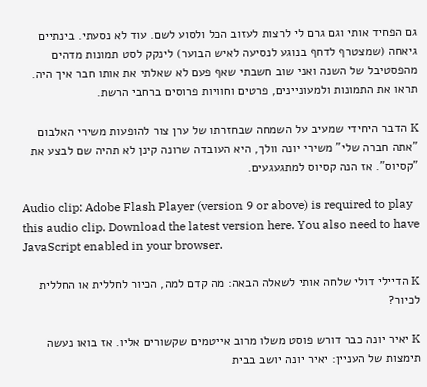גם הפחיד אותי וגם גרם לי לרצות לעזוב הכל ולסוע לשם. עוד לא נסעתי. בינתיים גיאחה (שמצטרף לדחף בנוגע לנסיעה לאיש הבוער) לינקק לסט תמונות מדהים מהפסטיבל של השנה ואני שוב חשבתי שאף פעם לא שאלתי את אותו חבר איך היה. תראו את התמונות ולמעוניינים, פרטים וחוויות פרוסים ברחבי הרשת.

K הדבר היחידי שמעיב על השמחה שבחזרתו של ערן צור להופעות משירי האלבום "אתה חברה שלי" משירי יונה וולך, היא העובדה שרונה קינן לא תהיה שם לבצע את "קסיוס". אז הנה קסיוס למתגעגעים.

Audio clip: Adobe Flash Player (version 9 or above) is required to play this audio clip. Download the latest version here. You also need to have JavaScript enabled in your browser.

K הדיילי דולי שלחה אותי לשאלה הבאה: מה קדם למה, הכיור לחללית או החללית לכיור?

K יאיר יונה כבר דורש פוסט משלו מרוב אייטמים שקשורים אליו. אז בואו נעשה תימצות של העניין: יאיר יונה יושב בבית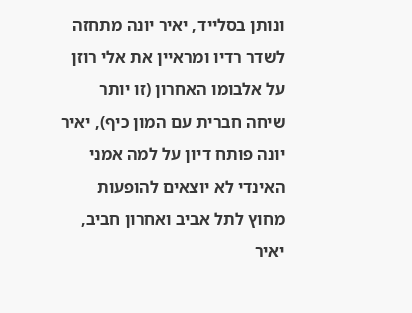ונותן בסלייד, יאיר יונה מתחזה לשדר רדיו ומראיין את אלי רוזן על אלבומו האחרון (זו יותר שיחה חברית עם המון כיף), יאיר יונה פותח דיון על למה אמני האינדי לא יוצאים להופעות מחוץ לתל אביב ואחרון חביב, יאיר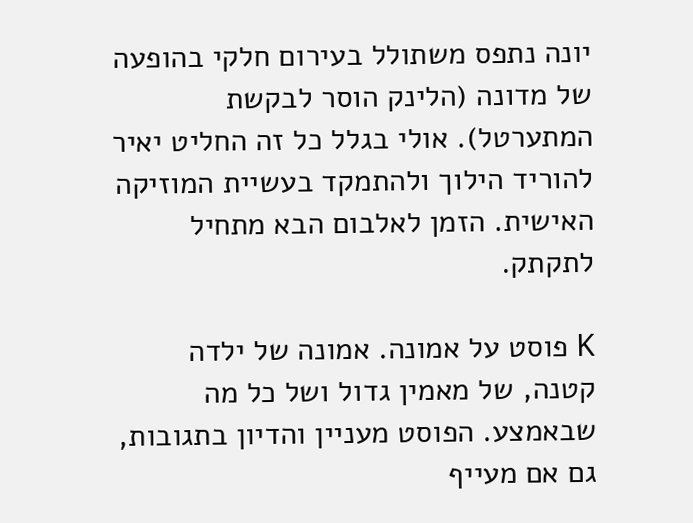יונה נתפס משתולל בעירום חלקי בהופעה של מדונה (הלינק הוסר לבקשת המתערטל). אולי בגלל כל זה החליט יאיר להוריד הילוך ולהתמקד בעשיית המוזיקה האישית. הזמן לאלבום הבא מתחיל לתקתק.

K פוסט על אמונה. אמונה של ילדה קטנה, של מאמין גדול ושל כל מה שבאמצע. הפוסט מעניין והדיון בתגובות, גם אם מעייף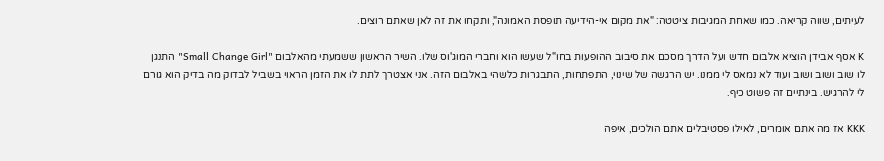לעיתים, שווה קריאה. כמו שאחת המגיבות ציטטה: "את מקום אי-הידיעה תופסת האמונה", ותקחו את זה לאן שאתם רוצים.

K אסף אבידן הוציא אלבום חדש ועל הדרך מסכם את סיבוב ההופעות בחו"ל שעשו הוא וחברי המוג'וס שלו. השיר הראשון ששמעתי מהאלבום "Small Change Girl" התנגן לו שוב ושוב ושוב ועוד לא נמאס לי ממנו. יש הרגשה של שינוי, התפתחות, התבגרות כלשהי באלבום הזה. אני אצטרך לתת לו את הזמן הראוי בשביל לבדוק מה בדיק הוא גורם לי להרגיש. בינתיים זה פשוט כיף.

KKK אז מה אתם אומרים, לאילו פסטיבלים אתם הולכים, איפה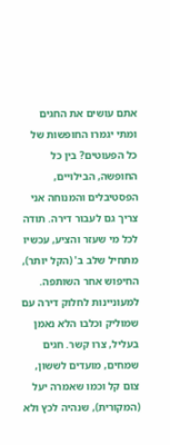אתם עושים את החגים ומתי יגמרו החופשות של כל הפעוטים? בין כל החופשה, הבילויים, הפסטיבלים והמנוחה אני צריך גם לעבור דירה. תודה לכל מי שעזר והציע, עכשיו מתחיל שלב ב' (הקל יותר), החיפוש אחר השותפה. למעוניינות לחלוק דירה עם שמוליק וכלבו הלא נאמן בעליל, צרו קשר. חגים שמחים, מועדים לששון, צום קל וכמו שאמרה יעל (המקורית), שנהיה לכץ ולא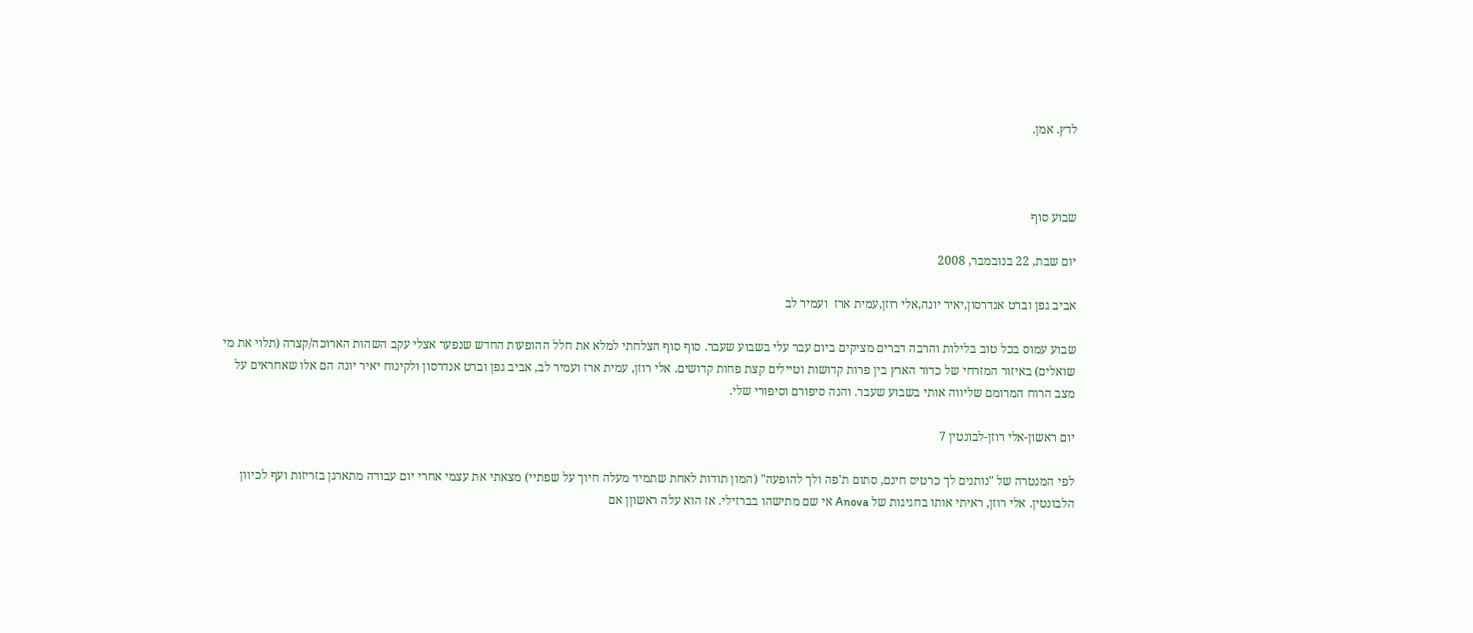לדץ. אמן.



שבוע סוף

יום שבת, 22 בנובמבר, 2008

אביב גפן וברט אנדרסון,יאיר יונה,אלי רוזן,עמית ארז  ועמיר לב

שבוע עמוס בכל טוב בלילות והרבה דברים מציקים ביום עבר עלי בשבוע שעבר. סוף סוף הצלחתי למלא את חלל ההופעות החדש שנפער אצלי עקב השהות הארוכה/קצרה (תלוי את מי שואלים) באיזור המזרחי של כדור הארץ בין פרות קדושות וטיילים קצת פחות קדושים. אלי רוזן, עמית ארז ועמיר לב, אביב גפן וברט אנדרסון ולקינוח יאיר יונה הם אלו שאחראים על מצב הרוח המרומם שליווה אותי בשבוע שעבר. והנה סיפורם וסיפורי שלי.

יום ראשון-אלי רוזן-לבונטין 7

לפי המנטרה של "נותנים לך כרטיס חינם, סתום ת'פה ולך להופעה" (המון תודות לאחת שתמיד מעלה חיוך על שפתיי) מצאתי את עצמי אחרי יום עבודה מתארגן בזריזות ועף לכיוון הלבונטין. אלי רוזן, ראיתי אותו בחגיגות של Anova אי שם מתישהו בברזילי. אז הוא עלה ראשוןן אם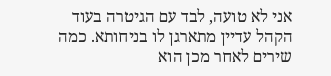אני לא טועה, לבד עם הגיטרה בעוד הקהל עדיין מתארגן לו בניחותא. כמה שירים לאחר מכן הוא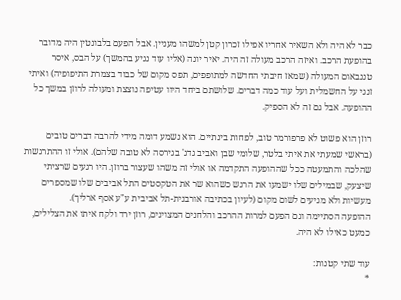כבר לא היה ולא השאיר אחריו אפילו זכרון קטן למשהו מעניין. אבל הפעם בלבונטין היה מדובר בהופעת הרכב. ואיזה הרכב מעולה זה היה. יאיר יונה (אליו עוד נגיע בהמשך) על הבס, איסר טננבאום המעולה (שמאז חיבתי החדשה למתופפים, תפס מקום של כבוד בצמרת התיפופיה) ואיתי זנגי על החשמלית ועל עוד כמה דברים. שלושתם ביחד היוו עטיפה נוצצת ומעולה לרוזן במשך כל ההופעה. אבל גם זה לא הספיק.

רוזן הוא פשוט לא פרפורמר טוב, לפחות בינתיים. הוא נשמע דומה מידי להרבה דברים טובים (בראשי שמעתי את איתי בלטר, שלומי שבן ואביב גדג' בגירסה לא טובה שלהם). אולי זו ההתרגשות שהלכה והתמעטה ככל שההופעה התקדמה או אולי זה משהו שעצור ברוזן. היו רגעים שרציתי שיצעק, שבמילים שלו ישמעו את הרגש כשהוא שר את הטקסטים התל אביבים שלו שמספרים מעשיות ולא מגיעים לשום מקום (לעיון בכתיבה אורבנית-תל אביבית ע"ע אסף ארליך).
ההופעה הסתיימה וגם הפעם למרות ההרכב והלחנים המצוינים, רוזן ירד ולקח איתו את הצלילים, כמעט כאילו לא היה.

עוד שתי קטנות:
*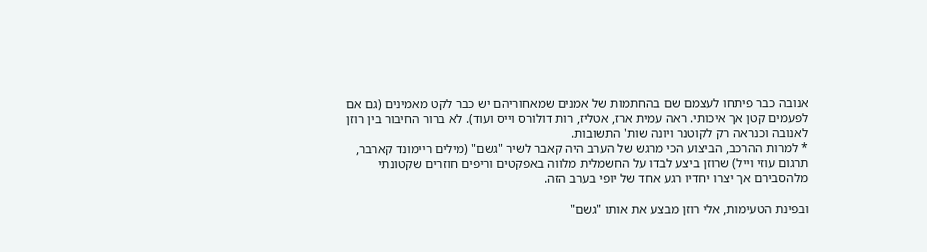אנובה כבר פיתחו לעצמם שם בהחתמות של אמנים שמאחוריהם יש כבר לקט מאמינים (גם אם לפעמים קטן אך איכותי. ראה עמית ארז, אטליז, רות דולורס וייס ועוד). לא ברור החיבור בין רוזן לאנובה וכנראה רק לקוטנר ויונה שות' התשובות.
* למרות ההרכב, הביצוע הכי מרגש של הערב היה קאבר לשיר "גשם" (מילים ריימונד קארבר, תרגום עוזי וייל) שרוזן ביצע לבדו על החשמלית מלווה באפקטים וריפים חוזרים שקטונתי מלהסבירם אך יצרו יחדיו רגע אחד של יופי בערב הזה.

ובפינת הטעימות, אלי רוזן מבצע את אותו "גשם"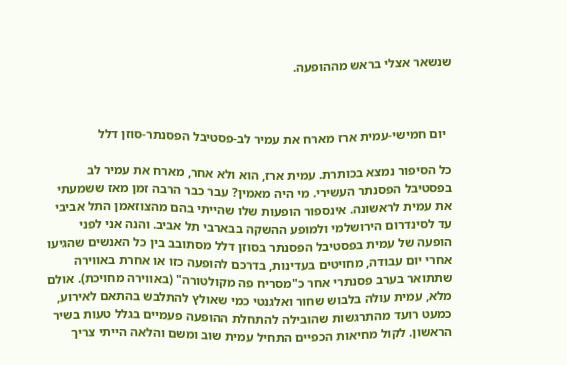שנשאר אצלי בראש מההופעה.



  יום חמישי-עמית ארז מארח את עמיר לב-פסטיבל הפסנתר-סוזן דלל

כל הסיפור נמצא בכותרת. עמית ארז, הוא ולא אחר, מארח את עמיר לב בפסטיבל הפסנתר העשירי. מי היה מאמין? עבר כבר הרבה זמן מאז ששמעתי את עמית לראשונה. אינספור הופעות שלו שהייתי בהם מהצוזאמן התל אביבי עד לסינדרום הירושלמי ולמופע ההשקה בבארבי תל אביב. והנה אני לפני הופעה של עמית בפסטיבל הפסנתר בסוזן דלל מסתובב בין כל האנשים שהגיעו אחרי יום עבודה, מחויטים בעדינות, בדרכם להופעה כזו או אחרת באווירה שתתואר בערב פסנתרי אחר כ"מסריח פה מקולטורה" (באווירה מחויכת). אולם מלא, עמית עולה בלבוש שחור ואלגנטי כמי שאולץ להתלבש בהתאם לאירוע, כמעט רועד מהתרגשות שהובילה להתחלת ההופעה פעמיים בגלל טעות בשיר הראשון. לקול מחיאות הכפיים התחיל עמית שוב ומשם והלאה הייתי צריך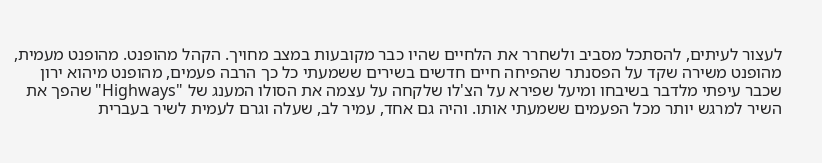לעצור לעיתים, להסתכל מסביב ולשחרר את הלחיים שהיו כבר מקובעות במצב מחויך. הקהל מהופנט. מהופנט מעמית, מהופנט משירה שקד על הפסנתר שהפיחה חיים חדשים בשירים ששמעתי כל כך הרבה פעמים, מהופנט מיהוא ירון שכבר עיפתי מלדבר בשיבחו ומיעל שפירא על הצ'לו שלקחה על עצמה את הסולו המענג של "Highways" שהפך את השיר למרגש יותר מכל הפעמים ששמעתי אותו. והיה גם אחד, עמיר לב, שעלה וגרם לעמית לשיר בעברית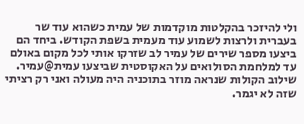ולי להיזכר בהקלטות מוקדמות של עמית כשהוא עוד שר בעברית ולרצות לשמוע עוד מעמית בשפת הקודש. ביחד הם ביצעו מספר שירים של עמיר לב שזרקו אותי לכל מקום באולם עד למלחמת הסולואים על האקוסטית שביצעו עמית@עמיר. שילוב הקולות שנראה מוזר בתוכניה היה מעולה ואני רק רציתי שזה לא יגמר.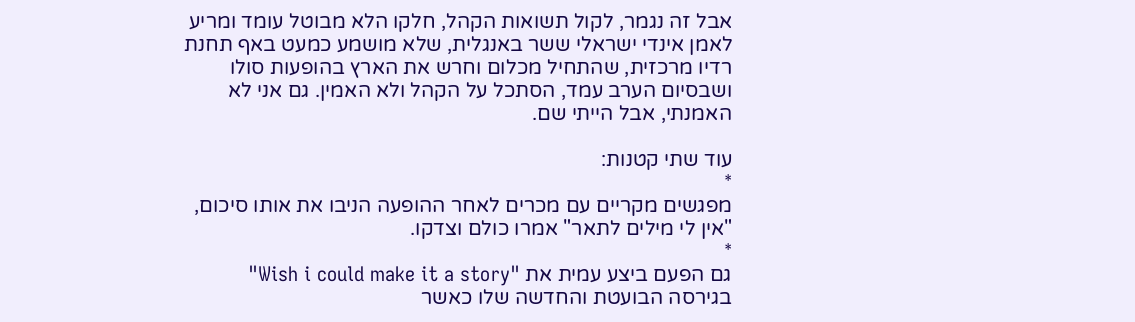אבל זה נגמר, לקול תשואות הקהל, חלקו הלא מבוטל עומד ומריע לאמן אינדי ישראלי ששר באנגלית, שלא מושמע כמעט באף תחנת רדיו מרכזית, שהתחיל מכלום וחרש את הארץ בהופעות סולו ושבסיום הערב עמד, הסתכל על הקהל ולא האמין. גם אני לא האמנתי, אבל הייתי שם.

עוד שתי קטנות:
*
מפגשים מקריים עם מכרים לאחר ההופעה הניבו את אותו סיכום, "אין לי מילים לתאר" אמרו כולם וצדקו.
*
גם הפעם ביצע עמית את "Wish i could make it a story" בגירסה הבועטת והחדשה שלו כאשר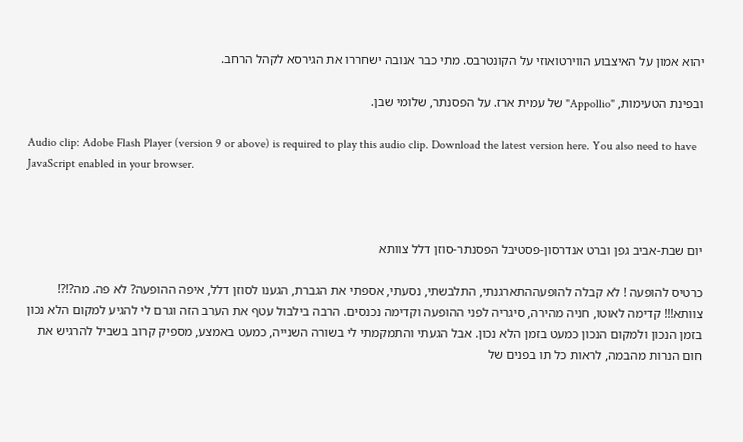יהוא אמון על האיצבוע הווירטואוזי על הקונטרבס. מתי כבר אנובה ישחררו את הגירסא לקהל הרחב.

ובפינת הטעימות, "Appollio" של עמית ארז. על הפסנתר, שלומי שבן.

Audio clip: Adobe Flash Player (version 9 or above) is required to play this audio clip. Download the latest version here. You also need to have JavaScript enabled in your browser.



יום שבת-אביב גפן וברט אנדרסון-פסטיבל הפסנתר-סוזן דלל צוותא

כרטיס להופעה ! לא קבלה להופעההתארגנתי, התלבשתי, נסעתי, אספתי את הגברת, הגענו לסוזן דלל, איפה ההופעה? לא פה. מה?!?! צוותא!!! קדימה לאוטו, חניה מהירה, סיגריה לפני ההופעה וקדימה נכנסים. הרבה בילבול עטף את הערב הזה וגרם לי להגיע למקום הלא נכון בזמן הנכון ולמקום הנכון כמעט בזמן הלא נכון. אבל הגעתי והתמקמתי לי בשורה השנייה, כמעט באמצע, מספיק קרוב בשביל להרגיש את חום הנרות מהבמה, לראות כל תו בפנים של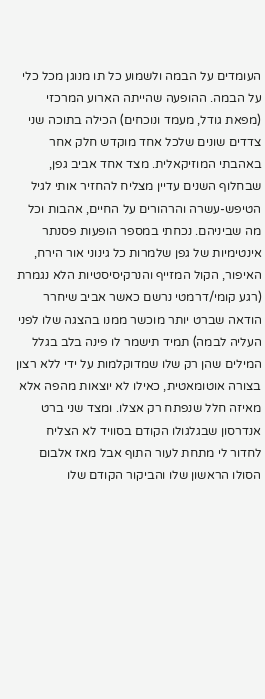העומדים על הבמה ולשמוע כל תו מנוגן מכל כלי על הבמה. ההופעה שהייתה הארוע המרכזי (מפאת גודל, מעמד ונוכחים) הכילה בתוכה שני צדדים שונים שלכל אחד מוקדש חלק אחר באהבתי המוזיקאלית. מצד אחד אביב גפן, שבחלוף השנים עדיין מצליח להחזיר אותי לגיל הטיפש-עשרה והרהורים על החיים, אהבות וכל מה שביניהם. נכחתי במספר הופעות פסנתר אינטימיות של גפן שלמרות כל גינוני אור הירח, האיפור, הקול המזייף והנרקיסיסטיות הלא נגמרת (רגע קומי/דרמטי נרשם כאשר אביב שיחרר הודאה שברט יותר מוכשר ממנו בהצגה שלו לפני העליה לבמה) תמיד תישמר לו פינה בלב בגלל המילים שהן רק שלו שמדוקלמות על ידי ללא רצון בצורה אוטומאטית, כאילו לא יוצאות מהפה אלא מאיזה חלל שנפתח רק אצלו. ומצד שני ברט אנדרסון שבגלגולו הקודם בסוויד לא הצליח לחדור לי מתחת לעור התוף אבל מאז אלבום הסולו הראשון שלו והביקור הקודם שלו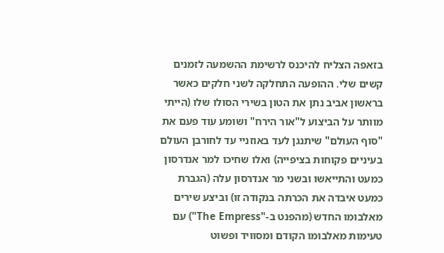בזאפה הצליח להיכנס לרשימת ההשמעה לזמנים קשים שלי. ההופעה התחלקה לשני חלקים כאשר בראשון אביב נתן את הטון בשירי הסולו שלו (הייתי מוותר על הביצוע ל"אור הירח" ושומע עוד פעם את "סוף העולם" שיתנגן לעד באוזניי עד לחורבן העולם בעיניים פקוחות בציפייה) ואלו שחיכו למר אנדרסון כמעט והתייאשו ובשני מר אנדרסון עלה (הגברת כמעט איבדה את הכרתה בנקודה זו) וביצע שירים מאלבומו החדש (מהפנט ב-"The Empress") עם טעימות מאלבומו הקודם ומסוויד ופשוט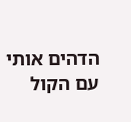הדהים אותי עם הקול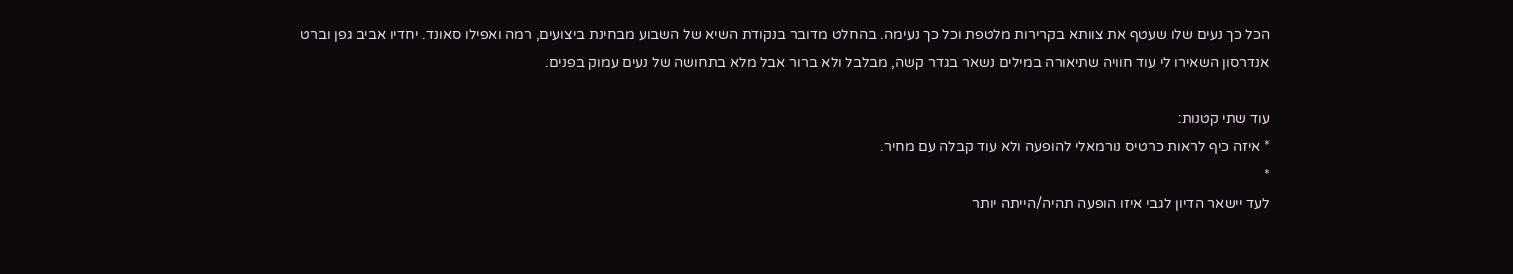הכל כך נעים שלו שעטף את צוותא בקרירות מלטפת וכל כך נעימה. בהחלט מדובר בנקודת השיא של השבוע מבחינת ביצועים, רמה ואפילו סאונד. יחדיו אביב גפן וברט אנדרסון השאירו לי עוד חוויה שתיאורה במילים נשאר בגדר קשה, מבלבל ולא ברור אבל מלא בתחושה של נעים עמוק בפנים.

עוד שתי קטנות:
* איזה כיף לראות כרטיס נורמאלי להופעה ולא עוד קבלה עם מחיר.
*
לעד יישאר הדיון לגבי איזו הופעה תהיה/הייתה יותר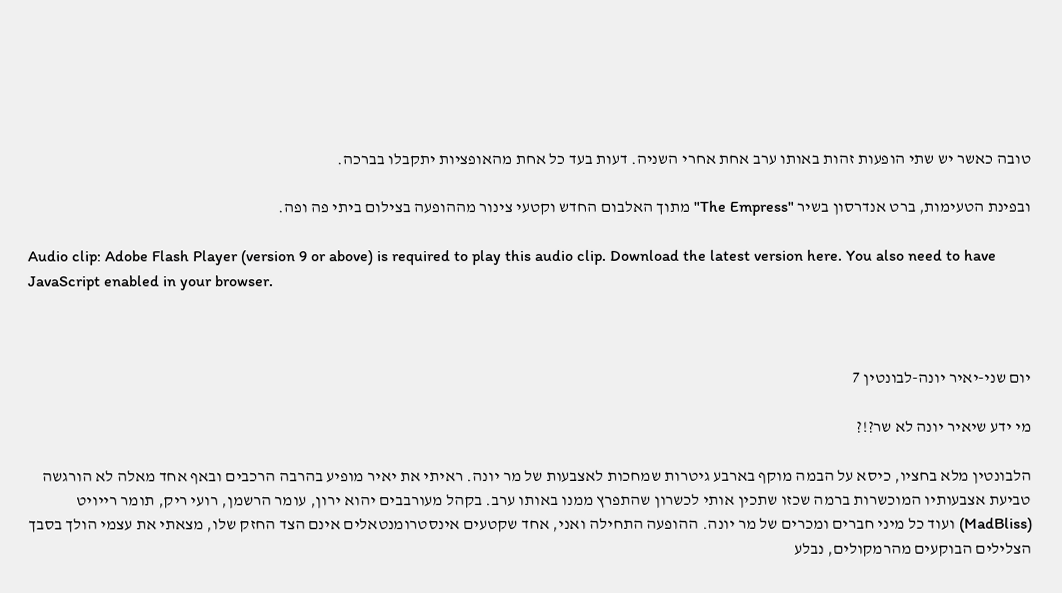טובה כאשר יש שתי הופעות זהות באותו ערב אחת אחרי השניה. דעות בעד כל אחת מהאופציות יתקבלו בברכה.

ובפינת הטעימות, ברט אנדרסון בשיר "The Empress" מתוך האלבום החדש וקטעי צינור מההופעה בצילום ביתי פה ופה.

Audio clip: Adobe Flash Player (version 9 or above) is required to play this audio clip. Download the latest version here. You also need to have JavaScript enabled in your browser.



יום שני-יאיר יונה-לבונטין 7

מי ידע שיאיר יונה לא שר?!?

הלבונטין מלא בחציו, כיסא על הבמה מוקף בארבע גיטרות שמחכות לאצבעות של מר יונה. ראיתי את יאיר מופיע בהרבה הרכבים ובאף אחד מאלה לא הורגשה טביעת אצבעותיו המוכשרות ברמה שכזו שתכין אותי לכשרון שהתפרץ ממנו באותו ערב. בקהל מעורבבים יהוא ירון, עומר הרשמן, רועי ריק, תומר רייויט (MadBliss) ועוד כל מיני חברים ומכרים של מר יונה. ההופעה התחילה ואני, אחד שקטעים אינסטרומנטאלים אינם הצד החזק שלו, מצאתי את עצמי הולך בסבך הצלילים הבוקעים מהרמקולים, נבלע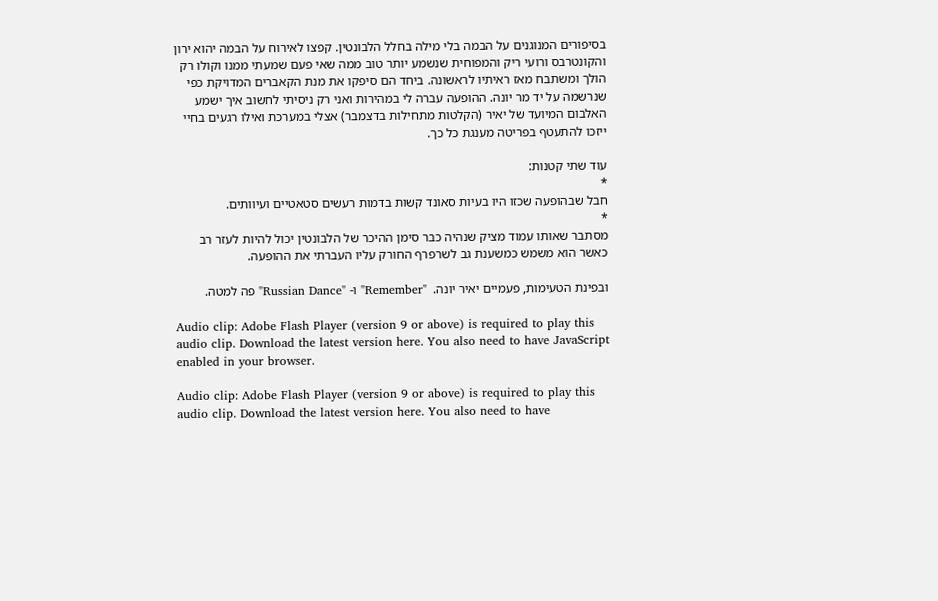בסיפורים המנוגנים על הבמה בלי מילה בחלל הלבונטין. קפצו לאירוח על הבמה יהוא ירון והקונטרבס ורועי ריק והמפוחית שנשמע יותר טוב ממה שאי פעם שמעתי ממנו וקולו רק הולך ומשתבח מאז ראיתיו לראשונה. ביחד הם סיפקו את מנת הקאברים המדויקת כפי שנרשמה על יד מר יונה. ההופעה עברה לי במהירות ואני רק ניסיתי לחשוב איך ישמע האלבום המיועד של יאיר (הקלטות מתחילות בדצמבר) אצלי במערכת ואילו רגעים בחיי ייזכו להתעטף בפריטה מענגת כל כך.

עוד שתי קטנות:
*
חבל שבהופעה שכזו היו בעיות סאונד קשות בדמות רעשים סטאטיים ועיוותים.
*
מסתבר שאותו עמוד מציק שנהיה כבר סימן ההיכר של הלבונטין יכול להיות לעזר רב כאשר הוא משמש כמשענת גב לשרפרף החורק עליו העברתי את ההופעה.

ובפינת הטעימות, פעמיים יאיר יונה.  "Remember" ו- "Russian Dance" פה למטה.

Audio clip: Adobe Flash Player (version 9 or above) is required to play this audio clip. Download the latest version here. You also need to have JavaScript enabled in your browser.

Audio clip: Adobe Flash Player (version 9 or above) is required to play this audio clip. Download the latest version here. You also need to have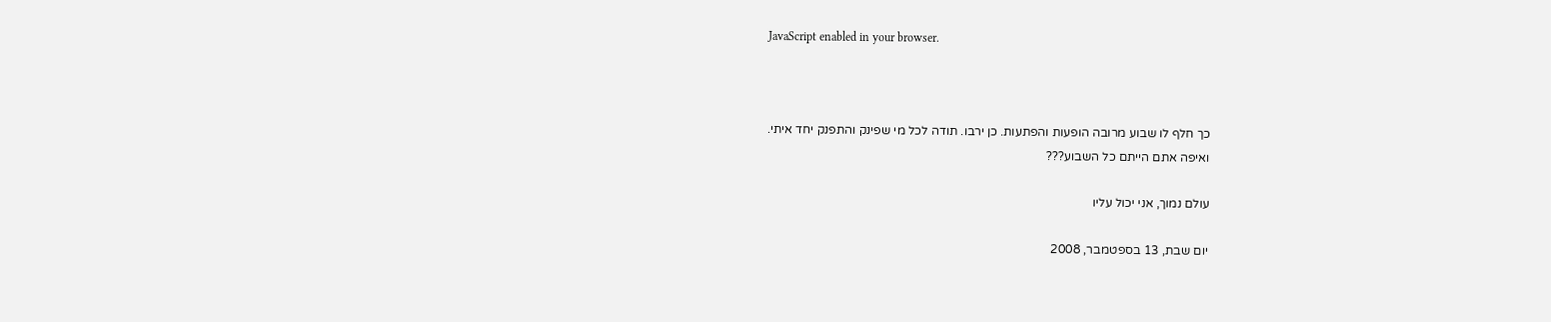JavaScript enabled in your browser.



כך חלף לו שבוע מרובה הופעות והפתעות. כן ירבו. תודה לכל מי שפינק והתפנק יחד איתי.
ואיפה אתם הייתם כל השבוע???

עולם נמוך, אני יכול עליו

יום שבת, 13 בספטמבר, 2008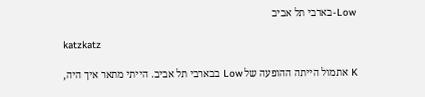Low-בארבי תל אביב

katzkatz

K אתמול הייתה ההופעה של Low בבארבי תל אביב. הייתי מתאר איך היה,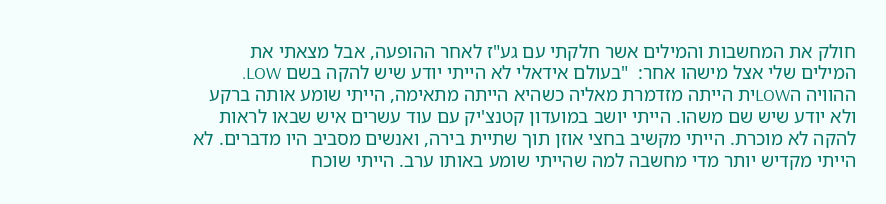חולק את המחשבות והמילים אשר חלקתי עם גע"ז לאחר ההופעה, אבל מצאתי את המילים שלי אצל מישהו אחר:  "בעולם אידאלי לא הייתי יודע שיש להקה בשם LOW. ההוויה הLOWית הייתה מזדמרת מאליה כשהיא הייתה מתאימה, הייתי שומע אותה ברקע ולא יודע שיש שם משהו. הייתי יושב במועדון קטנצ'יק עם עוד עשרים איש שבאו לראות להקה לא מוכרת. הייתי מקשיב בחצי אוזן תוך שתיית בירה, ואנשים מסביב היו מדברים. לא הייתי מקדיש יותר מדי מחשבה למה שהייתי שומע באותו ערב. הייתי שוכח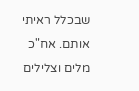שבכלל ראיתי אותם. אח"כ מלים וצלילים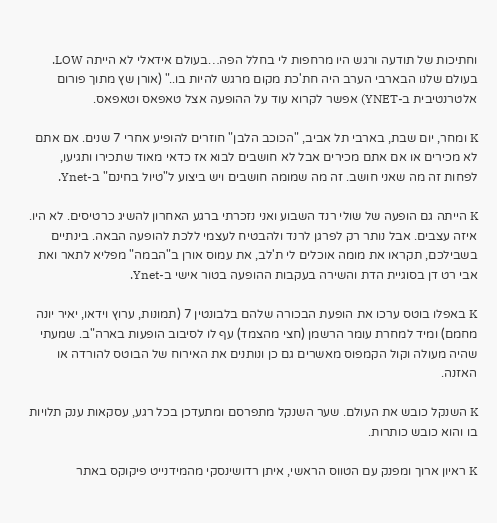וחתיכות של תודעה ורגש היו מרחפות לי בחלל הפה…בעולם אידאלי לא הייתה LOW. בעולם שלנו הבארבי הערב היה חת'כת מקום מרגש להיות בו.." (אורן שץ מתוך פורום אלטרנטיבית ב-YNET) אפשר לקרוא עוד על ההופעה אצל טאפאס וטאפאס.

K ומחר, יום שבת, בארבי תל אביב, "הכוכב הלבן" חוזרים להופיע אחרי 7 שנים. אם אתם לא מכירים או אם אתם מכירים אבל לא חושבים לבוא אז כדאי מאוד שתכירו ותגיעו, לפחות זה מה שאני חושב. זה מה שמומה חושבים ויש ביצוע ל"טיול בחינם" ב-Ynet.

K הייתה גם הופעה של שולי רנד השבוע ואני נזכרתי ברגע האחרון להשיג כרטיסים. לא היו. איזה עצבים. אבל נותר רק לפרגן לרנד ולהבטיח לעצמי ללכת להופעה הבאה. בינתיים בשבילכם, תקראו את מומה אוכלים לי ת'לב, את עמוס אורן ב"הבמה" מפליא לתאר ואת אבי רט דן בסוגיית הדת והשירה בעקבות ההופעה בטור אישי ב-Ynet.

K באפלו בוטס ערכו את הופעת הבכורה שלהם בלבונטין 7 (תמונות, ערוץ וידאו, יאיר יונה מחמם) ומיד למחרת עומר הרשמן (חצי מהצמד) עף לו לסיבוב הופעות בארה"ב. שמעתי שהיה מעולה וקול הקמפוס מאשרים גם כן ונותנים את האירוח של הבוטס להורדה או האזנה.

K השנקל כובש את העולם. שער השנקל מתפרסם ומתעדכן בכל רגע, עסקאות ענק תלויות בו והוא כובש כותרות.

K ראיון ארוך ומפנק עם הטווס הראשי, איתן רדושינסקי מהמידנייט פיקוקס באתר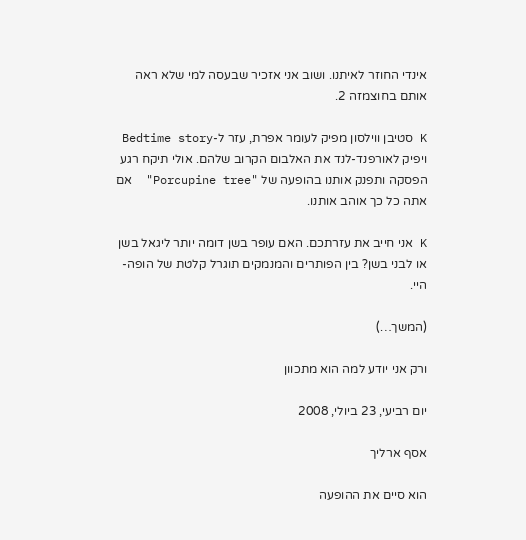אינדי החוזר לאיתנו. ושוב אני אזכיר שבעסה למי שלא ראה אותם בחוצמזה 2.

K סטיבן ווילסון מפיק לעומר אפרת, עזר ל-Bedtime story ויפיק לאורפנד-לנד את האלבום הקרוב שלהם. אולי תיקח רגע הפסקה ותפנק אותנו בהופעה של "Porcupine tree"  אם אתה כל כך אוהב אותנו.

K אני חייב את עזרתכם. האם עופר בשן דומה יותר ליגאל בשן או לבני בשן? בין הפותרים והמנמקים תוגרל קלטת של הופה-היי.

(המשך…)

ורק אני יודע למה הוא מתכוון

יום רביעי, 23 ביולי, 2008

אסף ארליך

הוא סיים את ההופעה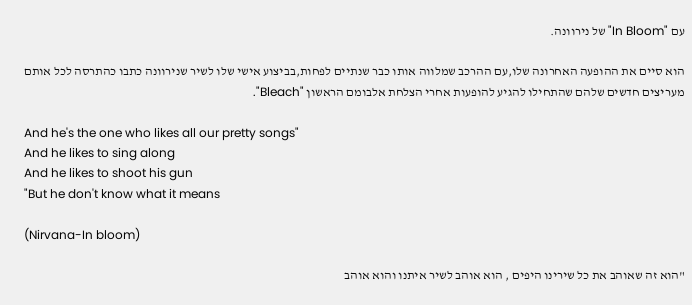עם "In Bloom" של נירוונה.

הוא סיים את ההופעה האחרונה שלו,עם ההרכב שמלווה אותו כבר שנתיים לפחות,בביצוע אישי שלו לשיר שנירוונה כתבו כהתרסה לכל אותם מעריצים חדשים שלהם שהתחילו להגיע להופעות אחרי הצלחת אלבומם הראשון "Bleach".

And he's the one who likes all our pretty songs"
And he likes to sing along
And he likes to shoot his gun
"But he don't know what it means

(Nirvana-In bloom)

"הוא זה שאוהב את כל שירינו היפים , הוא אוהב לשיר איתנו והוא אוהב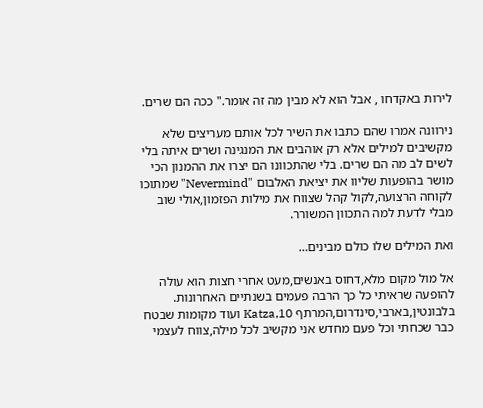לירות באקדחו , אבל הוא לא מבין מה זה אומר." ככה הם שרים.

נירוונה אמרו שהם כתבו את השיר לכל אותם מעריצים שלא מקשיבים למילים אלא רק אוהבים את המנגינה ושרים איתה בלי לשים לב מה הם שרים. בלי שהתכוונו הם יצרו את ההמנון הכי מושר בהופעות שליוו את יציאת האלבום "Nevermind" שמתוכו לקוחה הרצועה,לקול קהל שצווח את מילות הפזמון,אולי שוב מבלי לדעת למה התכוון המשורר.

ואת המילים שלו כולם מבינים…

אל מול מקום מלא,דחוס באנשים,מעט אחרי חצות הוא עולה להופעה שראיתי כל כך הרבה פעמים בשנתיים האחרונות. בלבונטין,בארבי,סינדרום,המרתף 10,Katza ועוד מקומות שבטח כבר שכחתי וכל פעם מחדש אני מקשיב לכל מילה,צווח לעצמי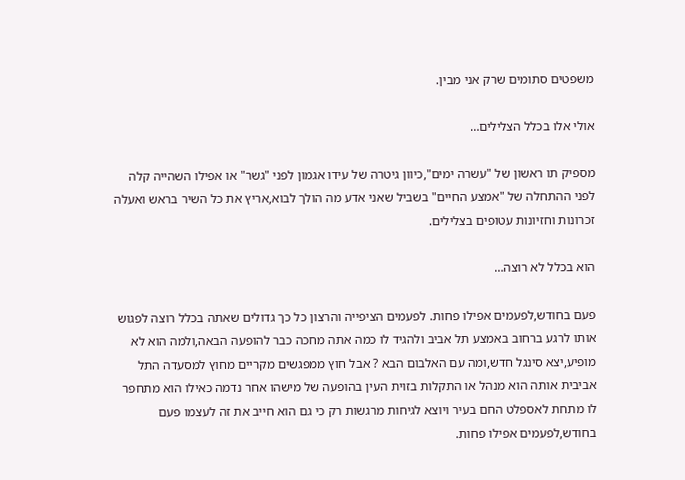משפטים סתומים שרק אני מבין.

אולי אלו בכלל הצלילים…

מספיק תו ראשון של "עשרה ימים",כיוון גיטרה של עידו אגמון לפני "גשר" או אפילו השהייה קלה לפני ההתחלה של "אמצע החיים" בשביל שאני אדע מה הולך לבוא,אריץ את כל השיר בראש ואעלה זכרונות וחזיונות עטופים בצלילים.

הוא בכלל לא רוצה…

פעם בחודש,לפעמים אפילו פחות. לפעמים הציפייה והרצון כל כך גדולים שאתה בכלל רוצה לפגוש אותו לרגע ברחוב באמצע תל אביב ולהגיד לו כמה אתה מחכה כבר להופעה הבאה,ולמה הוא לא מופיע,יצא סינגל חדש,ומה עם האלבום הבא ? אבל חוץ ממפגשים מקריים מחוץ למסעדה התל אביבית אותה הוא מנהל או התקלות בזוית העין בהופעה של מישהו אחר נדמה כאילו הוא מתחפר לו מתחת לאספלט החם בעיר ויוצא לגיחות מרגשות רק כי גם הוא חייב את זה לעצמו פעם בחודש,לפעמים אפילו פחות.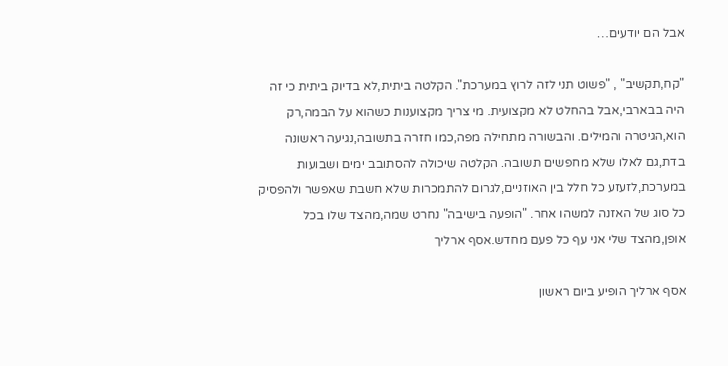אבל הם יודעים…

"קח,תקשיב" , "פשוט תני לזה לרוץ במערכת". הקלטה ביתית,לא בדיוק ביתית כי זה היה בבארבי,אבל בהחלט לא מקצועית. מי צריך מקצוענות כשהוא על הבמה,רק הוא,הגיטרה והמילים. והבשורה מתחילה מפה,כמו חזרה בתשובה,נגיעה ראשונה בדת,גם לאלו שלא מחפשים תשובה. הקלטה שיכולה להסתובב ימים ושבועות במערכת,לזעזע כל חלל בין האוזניים,לגרום להתמכרות שלא חשבת שאפשר ולהפסיק כל סוג של האזנה למשהו אחר. "הופעה בישיבה" נחרט שמה,מהצד שלו בכל אופן,מהצד שלי אני עף כל פעם מחדש.אסף ארליך

אסף ארליך הופיע ביום ראשון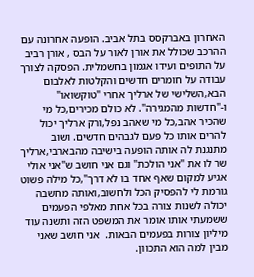האחרון באברקסס בתל אביב. הופעה אחרונה עם ההרכב שכולל את אורן לאור על הבס , אורן רביב על התופים ועידו אגמון בחשמלית. הפסקה לצורך עבודה על חומרים חדשים והקלטות לאלבום הבא,השלישי של ארליך אחרי "טוקשואו" ו-"חדשות מהמגירה". לא כולם מכירים,כל מי שהכיר אהב,כל מי שאהב נפל,ורק ארליך יכול להרים אותו כל פעם לגבהים חדשים. ושוב מתנגנת לה אותה הופעה בישיבה מהבארבי,ארליך שר לו את "אני הולכת" וגם אני חושב ש"אני אולי אגיע למקום שאף אחד בו לא דרך",כל מילה פשוט גורמת לי להפסיק הכל ולחשוב,ואותה מחשבה יכולה לשנות צורה בכל אחת מאלפי הפעמים ששמעתי אותו אומר את המשפט הזה ותשנה עוד מיליון צורות בפעמים הבאות.  אני חושב שאני מבין למה הוא התכוון.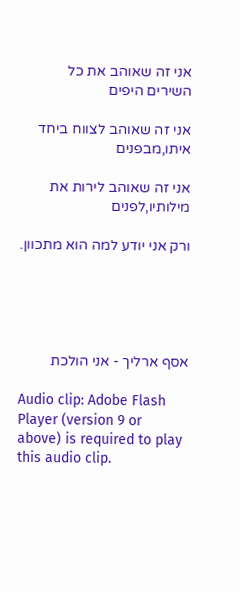אני זה שאוהב את כל השירים היפים

אני זה שאוהב לצווח ביחד איתו,מבפנים

אני זה שאוהב לירות את מילותיו,לפנים

ורק אני יודע למה הוא מתכוון.





אסף ארליך - אני הולכת

Audio clip: Adobe Flash Player (version 9 or above) is required to play this audio clip.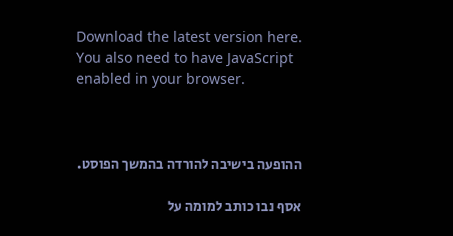Download the latest version here. You also need to have JavaScript enabled in your browser.



ההופעה בישיבה להורדה בהמשך הפוסט.

אסף נבו כותב למומה על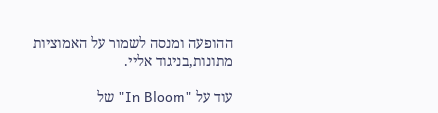ההופעה ומנסה לשמור על האמוציות מתונות,בניגוד אליי.

עוד על "In Bloom" של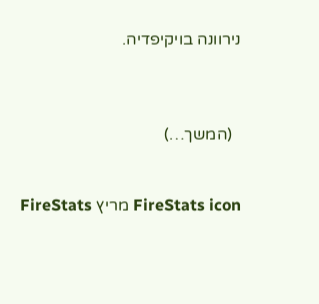נירוונה בויקיפדיה.



  (המשך…)


FireStats icon מריץ FireStats